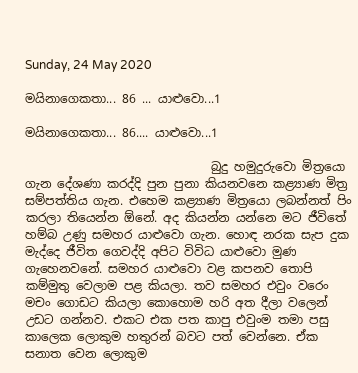Sunday, 24 May 2020

මයිනාගෙකතා... 86 ... යාළුවො...1

මයිනාගෙකතා... 86.... යාළුවො...1

                               බුදු හමුදුරුවො මිත්‍රයො ගැන දේශණා කරද්දි පුන පුනා කියනවනෙ කළ්‍යාණ මිත්‍ර සම්පත්තිය ගැන. එහෙම කළ්‍යාණ මිත්‍රයො ලබන්නත් පිං කරලා තියෙන්න ඕනේ. අද කියන්න යන්නෙ මට ජීවිතේ හම්බ උණු සමහර යාළුවො ගැන. හොඳ නරක සැප දුක මැද්දෙ ජීවිත ගෙවද්දි අපිට විවිධ යාළුවො මුණ ගැහෙනවනේ. සමහර යාළුවො වළ කපනව තොපි කම්මුතු වෙලාම පළ කියලා. තව සමහර එවුං වරෙං මචං ගොඩට කියලා කොහොම හරි අත දීලා වලෙන් උඩට ගන්නව. එකට එක පත කාපු එවුංම තමා පසු කාලෙක ලොකුම හතුරන් බවට පත් වෙන්නෙ. ඒක සනාත වෙන ලොකුම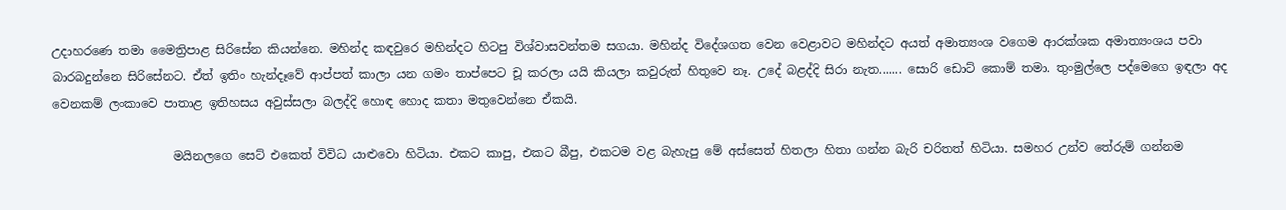උදාහරණෙ තමා මෛත්‍රිපාළ සිරිසේන කියන්නෙ. මහින්ද කඳවුරෙ මහින්දට හිටපු විශ්වාසවන්තම සගයා. මහින්ද විදේශගත වෙන වෙළාවට මහින්දට අයත් අමාත්‍යංශ වගෙම ආරක්ශක අමාත්‍යංශය පවා බාරබදුන්නෙ සිරිසේනට. ඒත් ඉතිං හැන්දෑවේ ආප්පත් කාලා යන ගමං තාප්පෙට චූ කරලා යයි කියලා කවුරුත් හිතුවෙ නෑ. උදේ බළද්දි සිරා නැත....... සොරි ඩොට් කොම් තමා. තුංමුල්ලෙ පද්මෙගෙ ඉඳලා අද වෙනකම් ලංකාවෙ පාතාළ ඉතිහසය අවුස්සලා බලද්දි හොඳ හොද කතා මතුවෙන්නෙ ඒකයි.

                    මයිනලගෙ සෙට් එකෙත් විවිධ යාළුවො හිටියා. එකට කාපු, එකට බීපු, එකටම වළ බැහැපු මේ අස්සෙත් හිතලා හිතා ගන්න බැරි චරිතත් හිටියා. සමහර උන්ව තේරුම් ගන්නම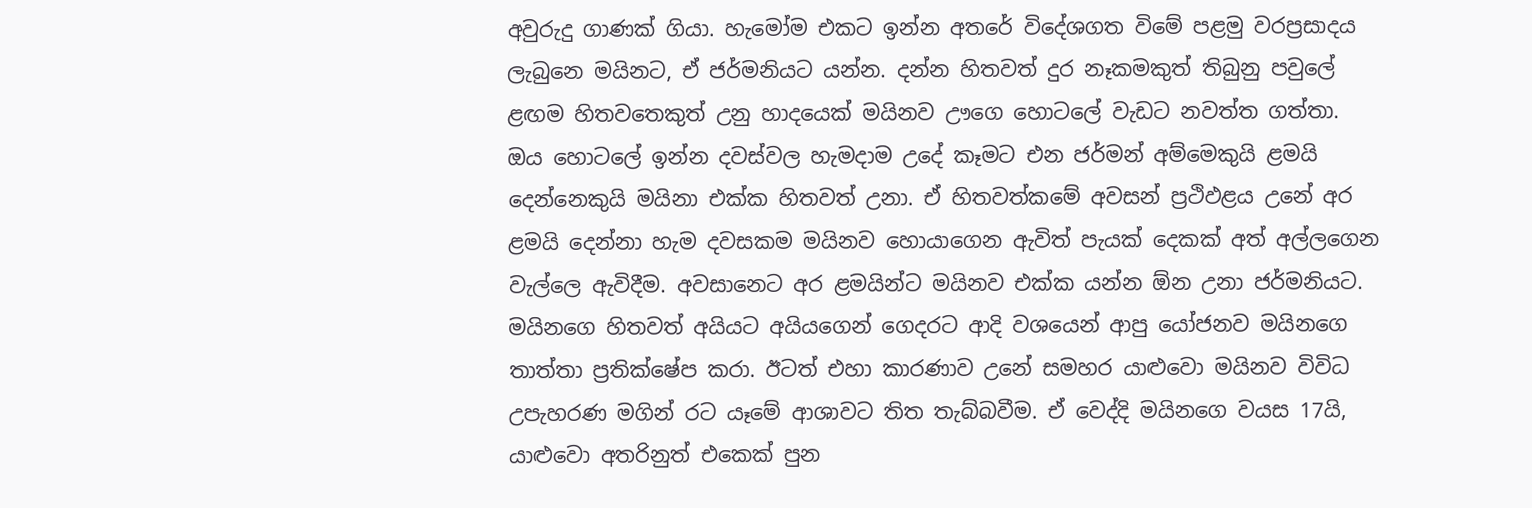අවුරුදු ගාණක් ගියා. හැමෝම එකට ඉන්න අතරේ විදේශගත විමේ පළමු වරප්‍රසාදය ලැබුනෙ මයිනට, ඒ ජර්මනියට යන්න. දන්න හිතවත් දුර නෑකමකුත් තිබුනු පවුලේ ළඟම හිතවතෙකුත් උනු හාදයෙක් මයිනව ඌගෙ හොටලේ වැඩට නවත්ත ගත්තා. ඔය හොටලේ ඉන්න දවස්වල හැමදාම උදේ කෑමට එන ජර්මන් අම්මෙකුයි ළමයි දෙන්නෙකුයි මයිනා එක්ක හිතවත් උනා. ඒ හිතවත්කමේ අවසන් ප්‍රථිඵළය උනේ අර ළමයි දෙන්නා හැම දවසකම මයිනව හොයාගෙන ඇවිත් පැයක් දෙකක් අත් අල්ලගෙන වැල්ලෙ ඇවිදීම. අවසානෙට අර ළමයින්ට මයිනව එක්ක යන්න ඕන උනා ජර්මනියට. මයිනගෙ හිතවත් අයියට අයියගෙන් ගෙදරට ආදි වශයෙන් ආපු යෝජනව මයිනගෙ තාත්තා ප්‍රතික්ෂේප කරා. ඊටත් එහා කාරණාව උනේ සමහර යාළුවො මයිනව විවිධ උපැහරණ මගින් රට යෑමේ ආශාවට තිත තැබ්බවීම. ඒ වෙද්දි මයිනගෙ වයස 17යි, යාළුවො අතරිනුත් එකෙක් පුන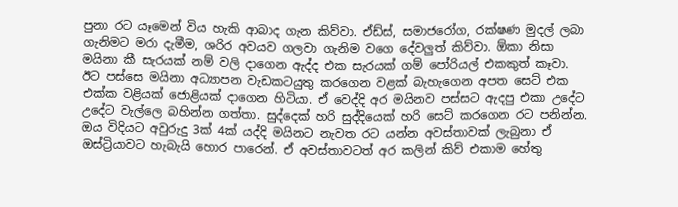පුනා රට යෑමෙන් විය හැකි ආබාද ගැන කිව්වා. ඒඩ්ස්, සමාජරෝග, රක්ෂණ මුදල් ලබා ගැනිමට මරා දැමීම, ශරිර අවයව ගලවා ගැනිම වගෙ දේවලුත් කිව්වා. ඕකා නිසා මයිනා කී සැරයක් නම් වලි දාගෙන ඇද්ද එක සැරයක් ගම් පෝරියල් එකකුත් කෑවා.
ඊට පස්සෙ මයිනා අධ්‍යාපන වැඩකටයුතු කරගෙන වළක් බැහැගෙන අපත සෙට් එක එක්ක වළියක් ජොළියක් දාගෙන හිටියා. ඒ වෙද්දි අර මයිනව පස්සට ඇදපු එකා උදේට උදේට වැල්ලෙ බහින්න ගත්තා. සුද්දෙක් හරි සුද්දියෙක් හරි සෙට් කරගෙන රට පනින්න. ඔය විදියට අවුරුදු 3ක් 4ක් යද්දි මයිනට නැවත රට යන්න අවස්තාවක් ලැබුනා ඒ ඔස්ට්‍රියාවට හැබැයි හොර පාරෙන්. ඒ අවස්තාවටත් අර කලින් කිව් එකාම හේතු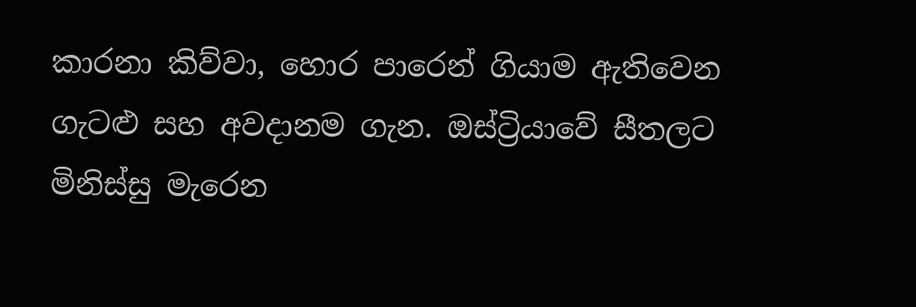කාරනා කිව්වා, හොර පාරෙන් ගියාම ඇතිවෙන ගැටළු සහ අවදානම ගැන. ඔස්ට්‍රියාවේ සීතලට මිනිස්සු මැරෙන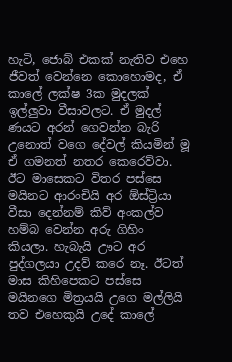හැටි, ජොබ් එකක් නැතිව එහෙ ජීවත් වෙන්නෙ කොහොමද, ඒ කාලේ ලක්ෂ 3ක මුදලක් ඉල්ලුවා වීසාවලට. ඒ මුදල් ණයට අරන් ගෙවන්න බැරි උනොත් වගෙ දේවල් කියමින් මූ ඒ ගමනත් නතර කෙරෙව්වා. ඊට මාසෙකට විතර පස්සෙ මයිනට ආරංචියි අර ඕස්ට්‍රියා වීසා දෙන්නම් කිව් අංකල්ව හම්බ වෙන්න අරු ගිහිං කියලා. හැබැයි ඌට අර පුද්ගලයා උදව් කරෙ නෑ. ඊටත් මාස කිහිපෙකට පස්සෙ මයිනගෙ මිත්‍රයයි උගෙ මල්ලියි තව එහෙකුයි උදේ කාලේ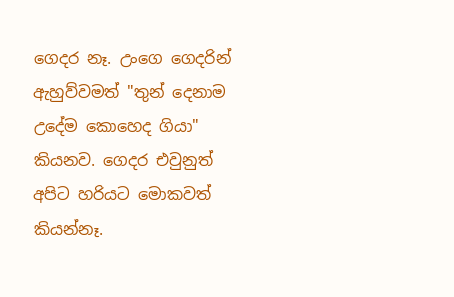ගෙදර නෑ. උංගෙ ගෙදරින් ඇහුව්වමත් "තුන් දෙනාම උදේම කොහෙද ගියා" කියනව. ගෙදර එවුනුත් අපිට හරියට මොකවත් කියන්නෑ.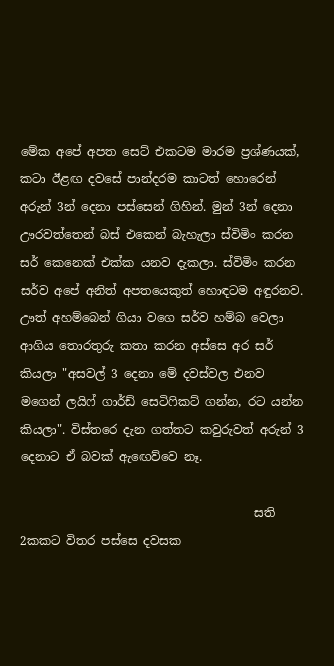මේක අපේ අපත සෙට් එකටම මාරම ප්‍රශ්ණයක්, කටා ඊළඟ දවසේ පාන්දරම කාටත් හොරෙන් අරුන් 3න් දෙනා පස්සෙන් ගිහින්. මුන් 3න් දෙනා ඌරවත්තෙන් බස් එකෙන් බැහැලා ස්විමිං කරන සර් කෙනෙක් එක්ක යනව දැකලා. ස්විමිං කරන සර්ව අපේ අනිත් අපතයෙකුත් හොඳටම අඳුරනව. ඌත් අහම්බෙන් ගියා වගෙ සර්ව හම්බ වෙලා ආගිය තොරතුරු කතා කරන අස්සෙ අර සර් කියලා "අසවල් 3 දෙනා මේ දවස්වල එනව මගෙන් ලයිෆ් ගාර්ඩ් සෙටිෆිකට් ගන්න, රට යන්න කියලා". විස්තරෙ දැන ගත්තට කවුරුවත් අරුන් 3 දෙනාට ඒ බවක් ඇඟෙව්වෙ නෑ.

                                       සති 2කකට විතර පස්සෙ දවසක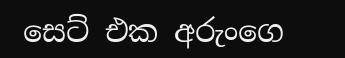සෙට් එක අරුංගෙ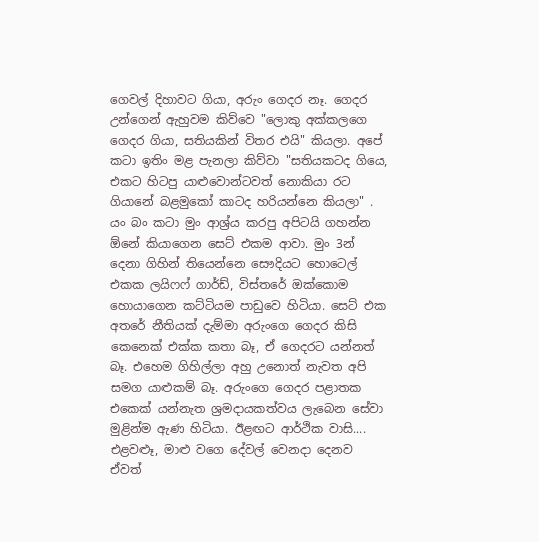ගෙවල් දිහාවට ගියා, අරුං ගෙදර නෑ. ගෙදර උන්ගෙන් ඇහුවම කිව්වෙ "ලොකු අක්කලගෙ ගෙදර ගියා, සතියකින් විතර එයි" කියලා. අපේ කටා ඉතිං මළ පැනලා කිව්වා "සතියකටද ගියෙ, එකට හිටපු යාළුවොන්ටවත් නොකියා රට ගියානේ බළමුකෝ කාටද හරියන්නෙ කියලා" . යං බං කටා මුං ආශ්‍ර්ය කරපු අපිටයි ගහන්න ඕනේ කියාගෙන සෙට් එකම ආවා. මුං 3න් දෙනා ගිහින් තියෙන්නෙ සෞදියට හොටෙල් එකක ලයිෆෆ් ගාර්ඩ්, විස්තරේ ඔක්කොම හොයාගෙන කට්ටියම පාඩුවෙ හිටියා. සෙට් එක අතරේ නීතියක් දැම්මා අරුංගෙ ගෙදර කිසි කෙනෙක් එක්ක කතා බෑ, ඒ ගෙදරට යන්නත් බෑ. එහෙම ගිහිල්ලා අහු උනොත් නැවත අපි සමග යාළුකම් බෑ. අරුංගෙ ගෙදර පළාතක එකෙක් යන්නැත ශ්‍රමදායකත්වය ලැබෙන සේවා මුළින්ම ඇණ හිටියා. ඊළඟට ආර්ථික වාසි.... එළවළූ, මාළු වගෙ දේවල් වෙනදා දෙනව ඒවත්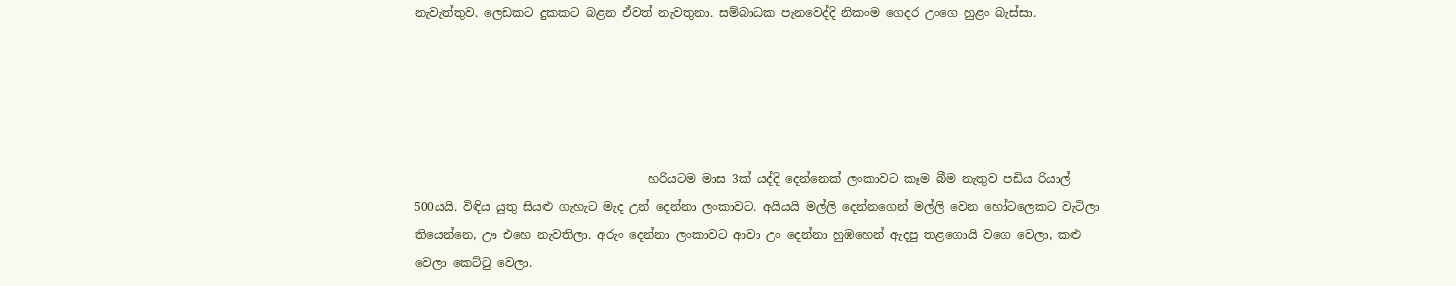නැවැත්තුව. ලෙඩකට දුකකට බළන ඒවත් නැවතුනා. සම්බාධක පැනවෙද්දි නිකංම ගෙදර උංගෙ හුළං බැස්සා.





                                       හරියටම මාස 3ක් යද්දි දෙන්නෙක් ලංකාවට කෑම බීම නැතුව පඩිය රියාල් 500යයි. විඳිය යුතු සියළු ගැහැට මැද උන් දෙන්නා ලංකාවට. අයියයි මල්ලි දෙන්නගෙන් මල්ලි වෙන හෝටලෙකට වැටිලා තියෙන්නෙ, ඌ එහෙ නැවතිලා. අරුං දෙන්නා ලංකාවට ආවා උං දෙන්නා හුඹහෙන් ඇදපු තළගොයි වගෙ වෙලා, කළු වෙලා කෙට්ටු වෙලා.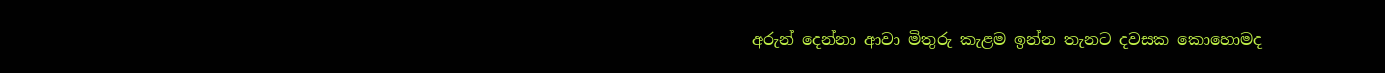අරුන් දෙන්නා ආවා මිතුරු කැළම ඉන්න තැනට දවසක කොහොමද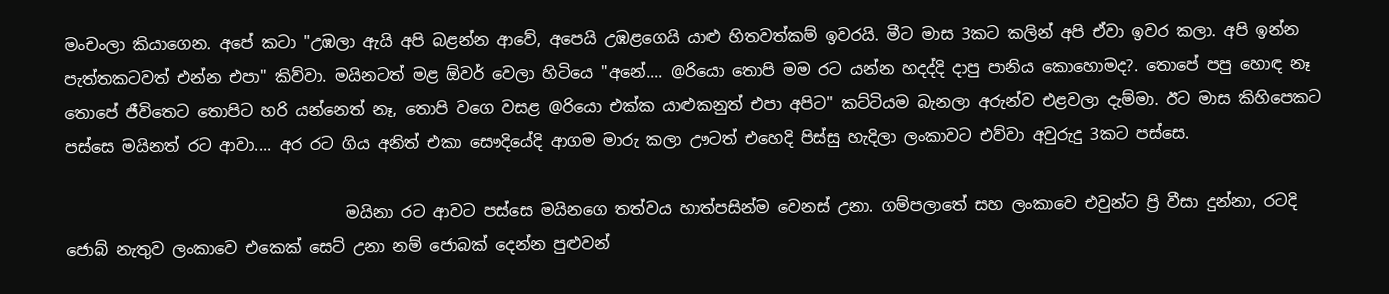මංචංලා කියාගෙන. අපේ කටා "උඹලා ඇයි අපි බළන්න ආවේ, අපෙයි උඹළගෙයි යාළු හිතවත්කම් ඉවරයි. මීට මාස 3කට කලින් අපි ඒවා ඉවර කලා. අපි ඉන්න පැත්තකටවත් එන්න එපා" කිව්වා. මයිනටත් මළ ඕවර් වෙලා හිටියෙ "අනේ.... @රියො තොපි මම රට යන්න හදද්දි දාපු පානිය කොහොමද?. තොපේ පපු හොඳ නෑ තොපේ ජීවිතෙට තොපිට හරි යන්නෙත් නෑ, තොපි වගෙ වසළ @රියො එක්ක යාළුකනුත් එපා අපිට" කට්ටියම බැනලා අරුන්ව එළවලා දැම්මා. ඊට මාස කිහිපෙකට පස්සෙ මයිනත් රට ආවා.... අර රට ගිය අනිත් එකා සෞදියේදි ආගම මාරු කලා ඌටත් එහෙදි පිස්සු හැදිලා ලංකාවට එව්වා අවුරුදු 3කට පස්සෙ.

                                   මයිනා රට ආවට පස්සෙ මයිනගෙ තත්වය හාත්පසින්ම වෙනස් උනා. ගම්පලාතේ සහ ලංකාවෙ එවුන්ට ප්‍රි වීසා දුන්නා, රටදි ජොබ් නැතුව ලංකාවෙ එකෙක් සෙට් උනා නම් ජොබක් දෙන්න පුළුවන්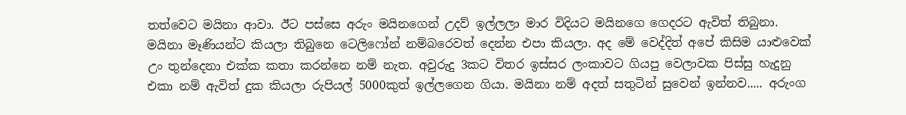තත්වෙට මයිනා ආවා. ඊට පස්සෙ අරුං මයිනගෙන් උදව් ඉල්ලලා මාර විදියට මයිනගෙ ගෙදරට ඇවිත් තිබුනා. මයිනා මෑණියන්ට කියලා තිබුනෙ ටෙලිෆෝන් නම්බරෙවත් දෙන්න එපා කියලා. අද මේ වෙද්දිත් අපේ කිසිම යාළුවෙක් උං තුන්දෙනා එක්ක කතා කරන්නෙ නම් නැත. අවුරුදු 3කට විතර ඉස්සර ලංකාවට ගියපු වෙලාවක පිස්සු හැදුනු එකා නම් ඇවිත් දුක කියලා රුපියල් 5000කුත් ඉල්ලගෙන ගියා. මයිනා නම් අදත් සතුටින් සුවෙන් ඉන්නව..... අරුංග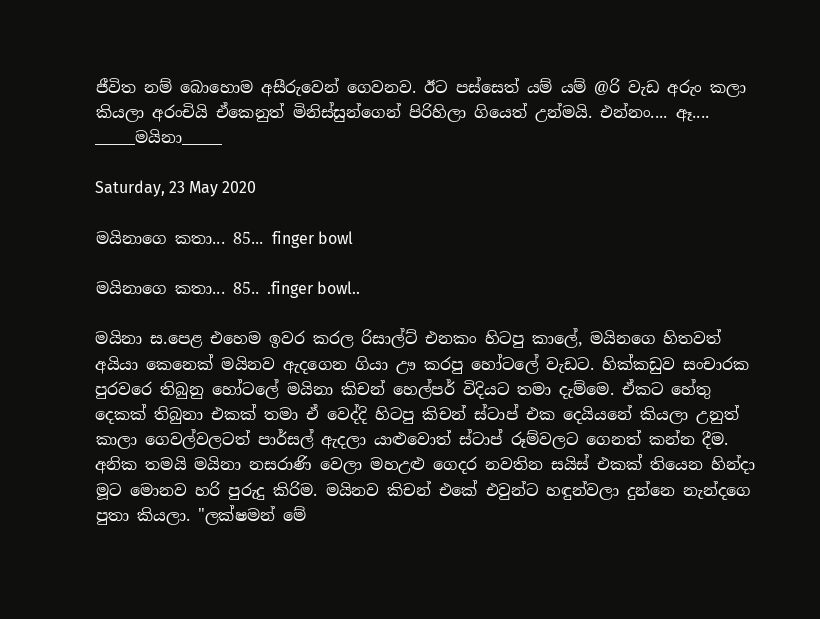ජීවිත නම් බොහොම අසීරුවෙන් ගෙවනව. ඊට පස්සෙත් යම් යම් @රි වැඩ අරුං කලා කියලා අරංචියි ඒකෙනුත් මිනිස්සුන්ගෙන් පිරිහිලා ගියෙත් උන්මයි. එන්නං.... ඈ....
_____මයිනා_____

Saturday, 23 May 2020

මයිනාගෙ කතා... 85... finger bowl

මයිනාගෙ කතා... 85.. .finger bowl..

මයිනා ස.පෙළ එහෙම ඉවර කරල රිසාල්ට් එනකං හිටපු කාලේ, මයිනගෙ හිතවත් අයියා කෙනෙක් මයිනව ඇදගෙන ගියා ඌ කරපු හෝටලේ වැඩට. හික්කඩුව සංචාරක පුරවරෙ තිබුනු හෝටලේ මයිනා කිචන් හෙල්පර් විදියට තමා දැම්මෙ. ඒකට හේතු දෙකක් තිබුනා එකක් තමා ඒ වෙද්දි හිටපු කිචන් ස්ටාප් එක දෙයියනේ කියලා උනුත් කාලා ගෙවල්වලටත් පාර්සල් ඇදලා යාළුවොත් ස්ටාප් රූම්වලට ගෙනත් කන්න දීම.  අනික තමයි මයිනා නසරාණි වෙලා මහඋළු ගෙදර නවතින සයිස් එකක් තියෙන හින්දා මූට මොනව හරි පුරුදු කිරිම. මයිනව කිචන් එකේ එවුන්ට හඳුන්වලා දුන්නෙ නැන්දගෙ පුතා කියලා. "ලක්ෂමන් මේ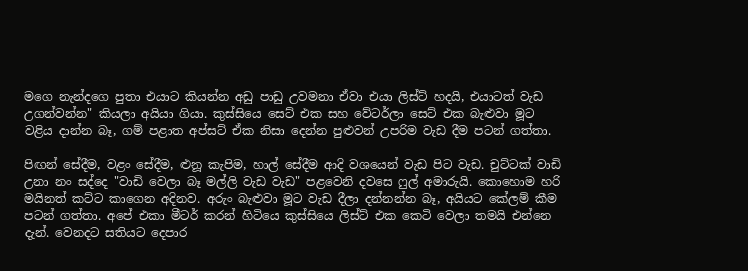මගෙ නැන්දගෙ පුතා එයාට කියන්න අඩු පාඩු උවමනා ඒවා එයා ලිස්ට් හදයි, එයාටත් වැඩ උගන්වන්න" කියලා අයියා ගියා. කුස්සියෙ සෙට් එක සහ වේටර්ලා සෙට් එක බැළුවා මූට වළිය දාන්න බෑ, ගම් පළාත අප්සට් ඒක නිසා දෙන්න පුළුවන් උපරිම වැඩ දීම පටන් ගත්තා.

පිඟන් සේදීම, වළං සේදීම, ළුනූ කැපිම, හාල් සේදීම ආදි වශයෙන් වැඩ පිට වැඩ. චුට්ටක් වාඩි උනා නං සද්දෙ "වාඩි වෙලා බෑ මල්ලි වැඩ වැඩ" පළවෙනි දවසෙ ෆුල් අමාරුයි. කොහොම හරි මයිනත් කට්ට කාගෙන අදිනව. අරුං බැළුවා මූට වැඩ දීලා දන්නන්න බෑ, අයියට කේලම් කීම පටන් ගත්තා. අපේ එකා මීටර් කරන් හිටියෙ කුස්සියෙ ලිස්ට් එක කෙටි වෙලා තමයි එන්නෙ දැන්. වෙනදට සතියට දෙපාර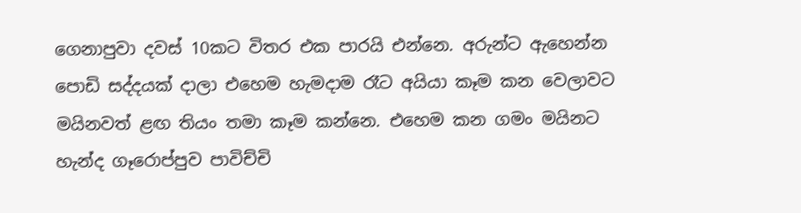ගෙනාපුවා දවස් 10කට විතර එක පාරයි එන්නෙ. අරුන්ට ඇහෙන්න පොඩි සද්දයක් දාලා එහෙම හැමදාම රෑට අයියා කෑම කන වෙලාවට මයිනවත් ළඟ තියං තමා කෑම කන්නෙ. එහෙම කන ගමං මයිනට හැන්ද ගෑරොප්පුව පාවිච්චි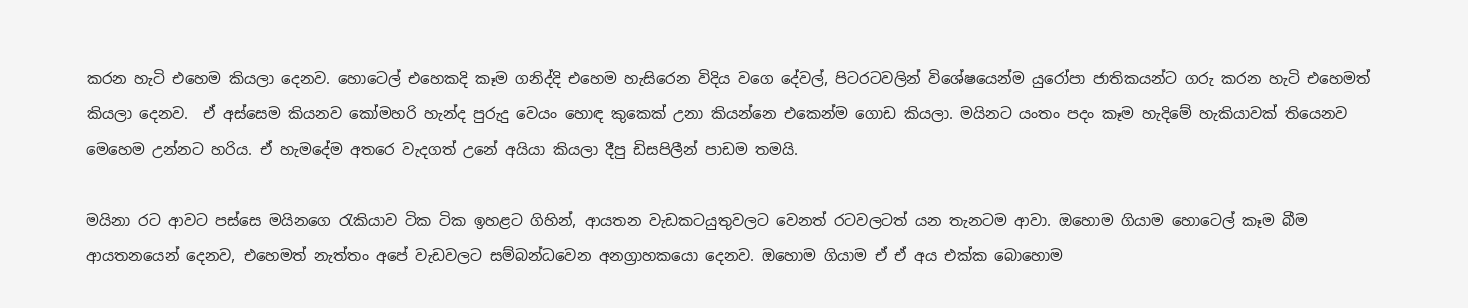කරන හැටි එහෙම කියලා දෙනව. හොටෙල් එහෙකදි කෑම ගනිද්දි එහෙම හැසිරෙන විදිය වගෙ දේවල්, පිටරටවලින් විශේෂයෙන්ම යුරෝපා ජාතිකයන්ට ගරු කරන හැටි එහෙමත් කියලා දෙනව.  ඒ අස්සෙම කියනව කෝමහරි හැන්ද පුරුදු වෙයං හොඳ කුකෙක් උනා කියන්නෙ එකෙන්ම ගොඩ කියලා. මයිනට යංතං පදං කෑම හැදිමේ හැකියාවක් තියෙනව මෙහෙම උන්නට හරිය. ඒ හැමදේම අතරෙ වැදගත් උනේ අයියා කියලා දීපු ඩිසපිලීන් පාඩම තමයි.

මයිනා රට ආවට පස්සෙ මයිනගෙ රැකියාව ටික ටික ඉහළට ගිහින්, ආයතන වැඩකටයුතුවලට වෙනත් රටවලටත් යන තැනටම ආවා. ඔහොම ගියාම හොටෙල් කෑම බීම ආයතනයෙන් දෙනව, එහෙමත් නැත්තං අපේ වැඩවලට සම්බන්ධවෙන අනග්‍රාහකයො දෙනව. ඔහොම ගියාම ඒ ඒ අය එක්ක බොහොම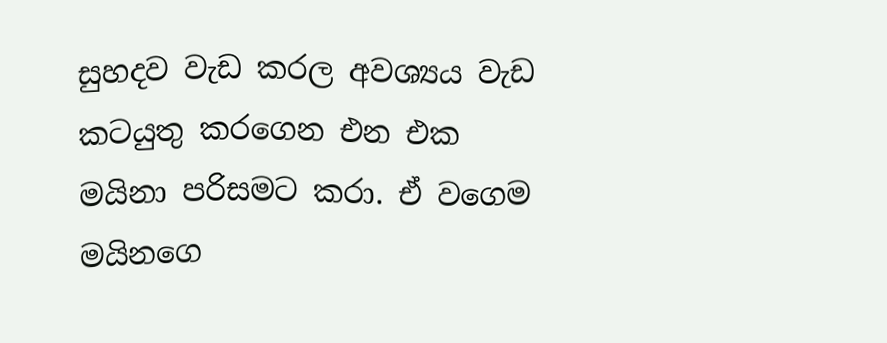සුහදව වැඩ කරල අවශ්‍යය වැඩ කටයුතු කරගෙන එන එක මයිනා පරිසමට කරා. ඒ වගෙම මයිනගෙ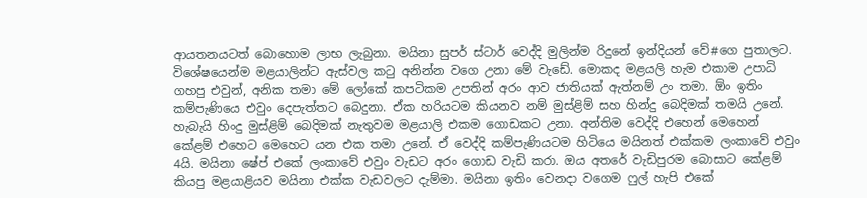ආයතනයටත් බොහොම ලාභ ලැබුනා. මයිනා සුපර් ස්ටාර් වෙද්දි මුලින්ම රිදුනේ ඉන්දියන් වේ#ගෙ පුතාලට. විශේෂයෙන්ම මළයාලින්ට ඇස්වල කටු අනින්න වගෙ උනා මේ වැඩේ. මොකද මළයලි හැම එකාම උපාධි ගහපු එවුන්, අනික තමා මේ ලෝකේ කපටිකම උපතින් අරං ආව ජාතියක් ඇත්නම් උං තමා. ඕං ඉතිං කම්පැණියෙ එවුං දෙපැත්තට බෙදුනා. ඒක හරියටම කියනව නම් මුස්ළිම් සහ හින්දු බෙදිමක් තමයි උනේ. හැබැයි හිංදු මුස්ළිම් බෙදිමක් නැතුවම මළයාලි එකම ගොඩකට උනා. අන්තිම වෙද්දි එහෙන් මෙහෙන් කේළම් එහෙට මෙහෙට යන එක තමා උනේ. ඒ වෙද්දි කම්පැණියටම හිටියෙ මයිනත් එක්කම ලංකාවේ එවුං 4යි. මයිනා ෂේප් එකේ ලංකාවේ එවුං වැඩට අරං ගොඩ වැඩි කරා. ඔය අතරේ වැඩිපුරම බොසාට කේළම් කියපු මළයාළියව මයිනා එක්ක වැඩවලට දැම්මා. මයිනා ඉතිං වෙනදා වගෙම ෆුල් හැපි එකේ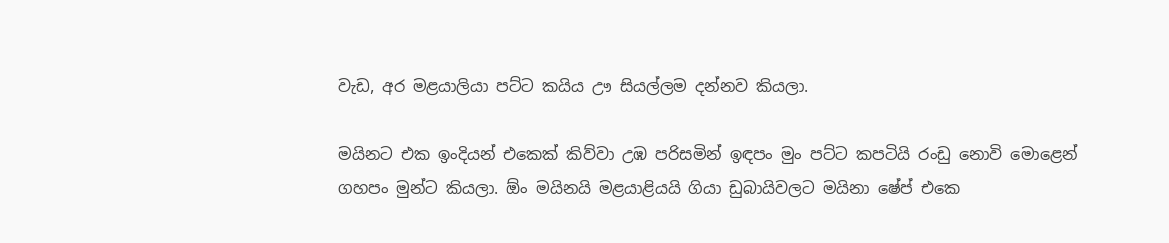වැඩ, අර මළයාලියා පට්ට කයිය ඌ සියල්ලම දන්නව කියලා.

මයිනට එක ඉංදියන් එකෙක් කිව්වා උඹ පරිසමින් ඉඳපං මුං පට්ට කපටියි රංඩු නොවි මොළෙන් ගහපං මුන්ට කියලා. ඕං මයිනයි මළයාළියයි ගියා ඩුබායිවලට මයිනා ෂේප් එකෙ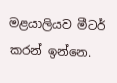මළයාලියව මීටර් කරන් ඉන්නෙ.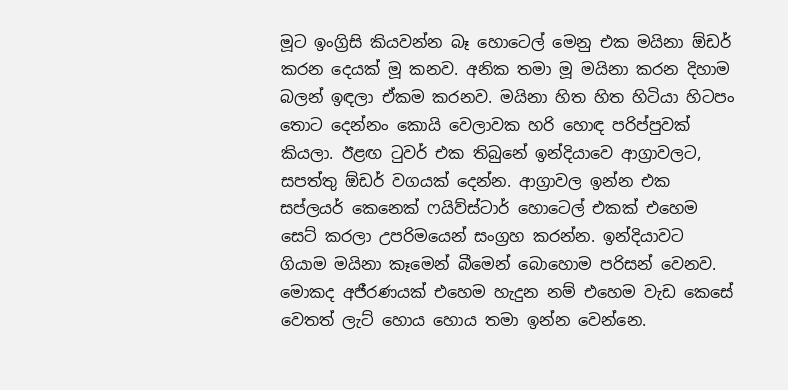මූට ඉංග්‍රිසි කියවන්න බෑ හොටෙල් මෙනු එක මයිනා ඕඩර් කරන දෙයක් මූ කනව. අනික තමා මූ මයිනා කරන දිහාම බලන් ඉඳලා ඒකම කරනව. මයිනා හිත හිත හිටියා හිටපං තොට දෙන්නං කොයි වෙලාවක හරි හොඳ පරිප්පුවක් කියලා. ඊළඟ ටුවර් එක තිබුනේ ඉන්දියාවෙ ආග්‍රාවලට, සපත්තු ඕඩර් වගයක් දෙන්න. ආග්‍රාවල ඉන්න එක සප්ලයර් කෙනෙක් ෆයිව්ස්ටාර් හොටෙල් එකක් එහෙම සෙට් කරලා උපරිමයෙන් සංග්‍රහ කරන්න. ඉන්දියාවට ගියාම මයිනා කෑමෙන් බීමෙන් බොහොම පරිසන් වෙනව. මොකද අජීරණයක් එහෙම හැදුන නම් එහෙම වැඩ කෙසේ වෙතත් ලැට් හොය හොය තමා ඉන්න වෙන්නෙ.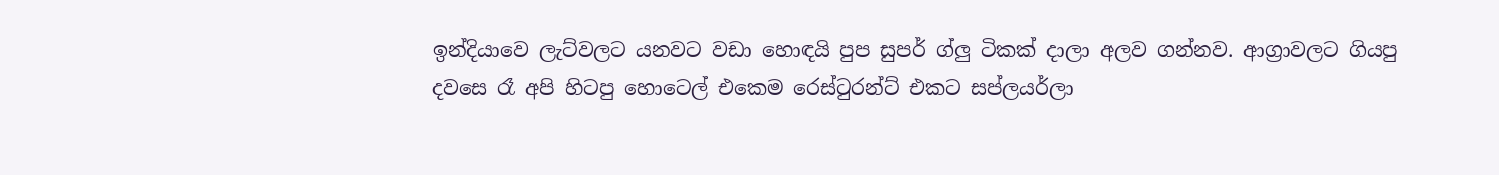ඉන්දියාවෙ ලැට්වලට යනවට වඩා හොඳයි පුප සුපර් ග්ලු ටිකක් දාලා අලව ගන්නව. ආග්‍රාවලට ගියපු දවසෙ රෑ අපි හිටපු හොටෙල් එකෙම රෙස්ටුරන්ට් එකට සප්ලයර්ලා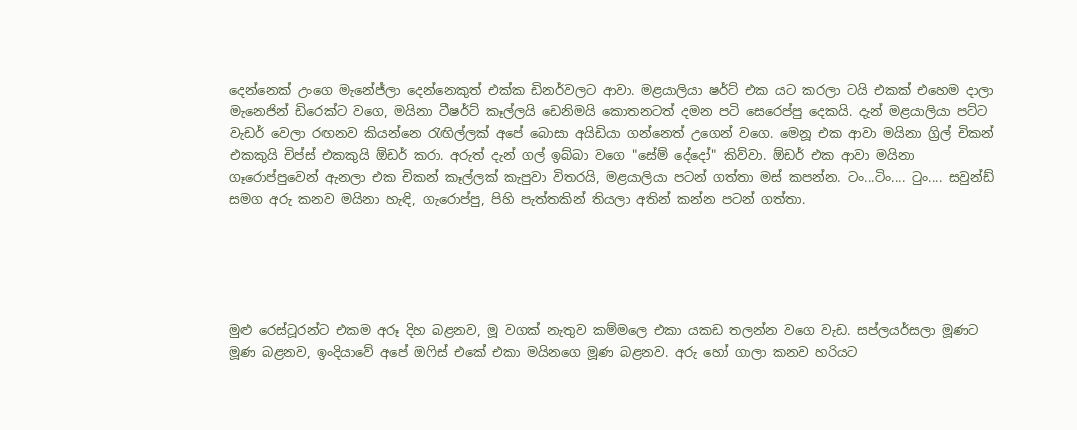දෙන්නෙක් උංගෙ මැනේජ්ලා දෙන්නෙකුත් එක්ක ඩිනර්වලට ආවා. මළයාලියා ෂර්ට් එක යට කරලා ටයි එකක් එහෙම දාලා මැනෙජින් ඩිරෙක්ට වගෙ, මයිනා ටීෂර්ට් කෑල්ලයි ඩෙනිමයි කොතනටත් දමන පටි සෙරෙප්පු දෙකයි. දැන් මළයාලියා පට්ට වැඩර් වෙලා රඟනව කියන්නෙ රැඟිල්ලක් අපේ බොසා අයිඩියා ගන්නෙත් උගෙන් වගෙ. මෙනූ එක ආවා මයිනා ග්‍රිල් චිකන් එකකුයි චිප්ස් එකකුයි ඕඩර් කරා. අරුත් දැන් ගල් ඉබ්බා වගෙ "සේම් දේදෝ" කිව්වා. ඕඩර් එක ආවා මයිනා ගෑරොප්පුවෙන් ඇනලා එක චිකන් කෑල්ලක් කැපුවා විතරයි, මළයාලියා පටන් ගත්තා මස් කපන්න. ටං...ටිං.... ටුං.... සවුන්ඩ් සමග අරු කනව මයිනා හැඳි, ගැරොප්පු, පිහි පැත්තකින් තියලා අතින් කන්න පටන් ගත්තා.





මුළු රෙස්ටූරන්ට එකම අරූ දිහ බළනව, මූ වගක් නැතුව කම්මලෙ එකා යකඩ තලන්න වගෙ වැඩ. සප්ලයර්සලා මූණට මූණ බළනව, ඉංදියාවේ අපේ ඔෆිස් එකේ එකා මයිනගෙ මූණ බළනව. අරු හෝ ගාලා කනව හරියට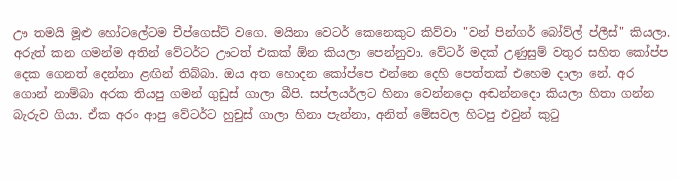ඌ තමයි මූළු හෝටලේටම චීප්ගෙස්ට් වගෙ. මයිනා වෙටර් කෙනෙකුට කිව්වා "වන් පින්ගර් බෝව්ල් ප්ලීස්" කියලා. අරුත් කන ගමන්ම අතින් වේටර්ට ඌටත් එකක් ඕන කියලා පෙන්නුවා. වේටර් මදක් උණුසුම් වතුර සහිත කෝප්ප දෙක ගෙනත් දෙන්නා ළඟින් තිබ්බා. ඔය අත හොදන කෝප්පෙ එන්නෙ දෙහි පෙත්තක් එහෙම දාලා නේ. අර ගොන් නාම්බා අරක තියපු ගමන් ගුඩුස් ගාලා බීපි. සප්ලයර්ලට හිනා වෙන්නදො අඬන්නදො කියලා හිතා ගන්න බැරුව ගියා. ඒක අරං ආපු වේටර්ට හුචුස් ගාලා හිනා පැන්නා, අනිත් මේසවල හිටපු එවුන් කුටු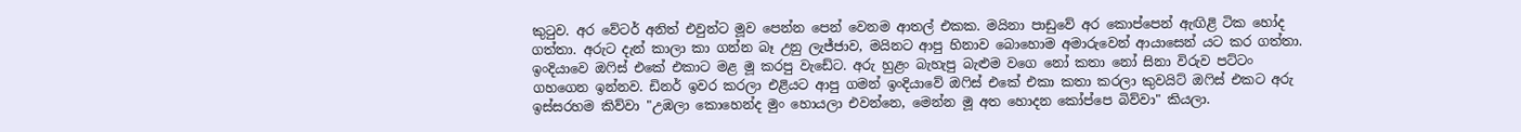කුටුව. අර වේටර් අනිත් එවුන්ට මූව පෙන්න පෙන් වෙනම ආතල් එකක. මයිනා පාඩුවේ අර කොප්පෙන් ඇඟිළි ටික හෝද ගත්තා. අරුට දැන් කාලා කා ගන්න බෑ උනු ලැජ්ජාව, මයිනට ආපු හිනාව බොහොම අමාරුවෙන් ආයාසෙන් යට කර ගත්තා. ඉංදියාවෙ ඔෆිස් එකේ එකාට මළ මූ කරපු වැඩේට. අරු හුළං බැහැපු බැළුම වගෙ නෝ කතා නෝ සිනා විරුව පට්ටං ගහගෙන ඉන්නව. ඩිනර් ඉවර කරලා එළියට ආපු ගමන් ඉංදියාවේ ඔෆිස් එකේ එකා කතා කරලා කුවයිට් ඔෆිස් එකට අරු ඉස්සරහම කිව්වා "උඹලා කොහෙන්ද මුං හොයලා එවන්නෙ, මෙන්න මූ අත හොදන කෝප්පෙ බිව්වා" කියලා.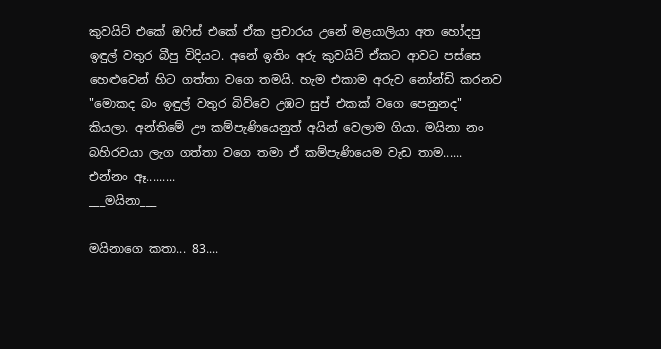කුවයිට් එකේ ඔෆිස් එකේ ඒක ප්‍රචාරය උනේ මළයාලියා අත හෝදපු ඉඳුල් වතුර බීපු විදියට. අනේ ඉතිං අරු කුවයිට් ඒකට ආවට පස්සෙ හෙළුවෙන් හිට ගත්තා වගෙ තමයි. හැම එකාම අරුව නෝන්ඩි කරනව "මොකද බං ඉඳුල් වතුර බිව්වෙ උඹට සුප් එකක් වගෙ පෙනුනද" කියලා. අන්තිමේ ඌ කම්පැණියෙනුත් අයින් වෙලාම ගියා. මයිනා නං බහිරවයා ලැග ගත්තා වගෙ තමා ඒ කම්පැණියෙම වැඩ තාම......
එන්නං ඈ.........
___මයිනා___

මයිනාගෙ කතා... 83....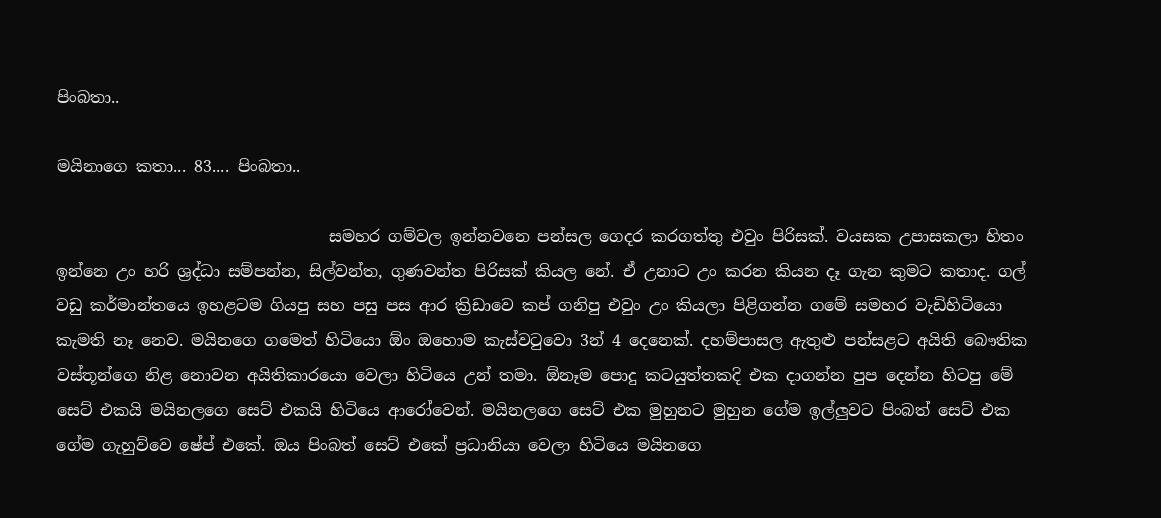පිංබතා..

මයිනාගෙ කතා... 83.... පිංබතා..

                                  සමහර ගම්වල ඉන්නවනෙ පන්සල ගෙදර කරගත්තු එවුං පිරිසක්. වයසක උපාසකලා හිතං ඉන්නෙ උං හරි ශ්‍රද්ධා සම්පන්න, සිල්වන්ත, ගුණවන්ත පිරිසක් කියල නේ. ඒ උනාට උං කරන කියන දෑ ගැන කුමට කතාද. ගල් වඩු කර්මාන්තයෙ ඉහළටම ගියපු සහ පසු පස ආර ක්‍රිඩාවෙ කප් ගනිපු එවුං උං කියලා පිළිගන්න ගමේ සමහර වැඩිහිටියො කැමති නෑ නෙව. මයිනගෙ ගමෙත් හිටියො ඕං ඔහොම කැස්වටුවො 3න් 4 දෙනෙක්. දහම්පාසල ඇතුළු පන්සළට අයිති බෞතික වස්තූන්ගෙ නිළ නොවන අයිතිකාරයො වෙලා හිටියෙ උන් තමා. ඕනෑම පොදු කටයුත්තකදි එක දාගන්න පුප දෙන්න හිටපු මේ සෙට් එකයි මයිනලගෙ සෙට් එකයි හිටියෙ ආරෝවෙන්. මයිනලගෙ සෙට් එක මුහුනට මුහුන ගේම ඉල්ලුවට පිංබත් සෙට් එක ගේම ගැහුව්වෙ ෂේප් එකේ. ඔය පිංබත් සෙට් එකේ ප්‍රධානියා වෙලා හිටියෙ මයිනගෙ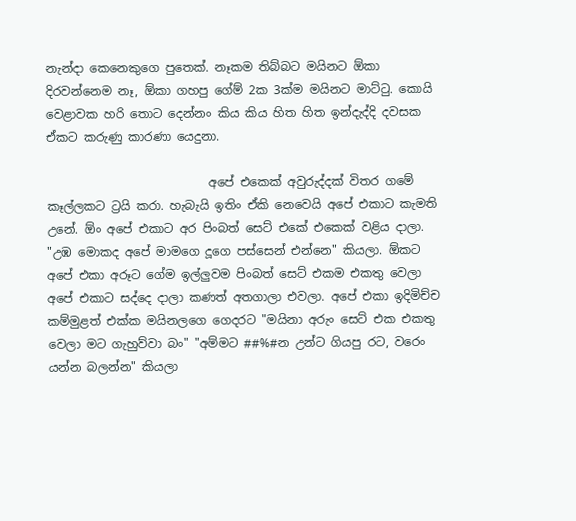නැන්දා කෙනෙකුගෙ පුතෙක්. නෑකම තිබ්බට මයිනට ඕකා දිරවන්නෙම නෑ, ඕකා ගහපු ගේම් 2ක 3ක්ම මයිනට මාට්ටු. කොයි වෙළාවක හරි තොට දෙන්නං කිය කිය හිත හිත ඉන්දැද්දි දවසක ඒකට කරුණු කාරණා යෙදුනා.

                           අපේ එකෙක් අවුරුද්දක් විතර ගමේ කෑල්ලකට ට්‍රයි කරා. හැබැයි ඉතිං ඒකි නෙවෙයි අපේ එකාට කැමති උනේ. ඕං අපේ එකාට අර පිංබත් සෙට් එකේ එකෙක් වළිය දාලා. "උඹ මොකද අපේ මාමගෙ දූගෙ පස්සෙන් එන්නෙ" කියලා. ඕකට අපේ එකා අරූට ගේම ඉල්ලුවම පිංබත් සෙට් එකම එකතු වෙලා අපේ එකාට සද්දෙ දාලා කණත් අතගාලා එවලා. අපේ එකා ඉදිමිච්ච කම්මුළත් එක්ක මයිනලගෙ ගෙදරට "මයිනා අරුං සෙට් එක එකතු වෙලා මට ගැහුව්වා බං" "අම්මට ##%#න උන්ට ගියපු රට, වරෙං යන්න බලන්න" කියලා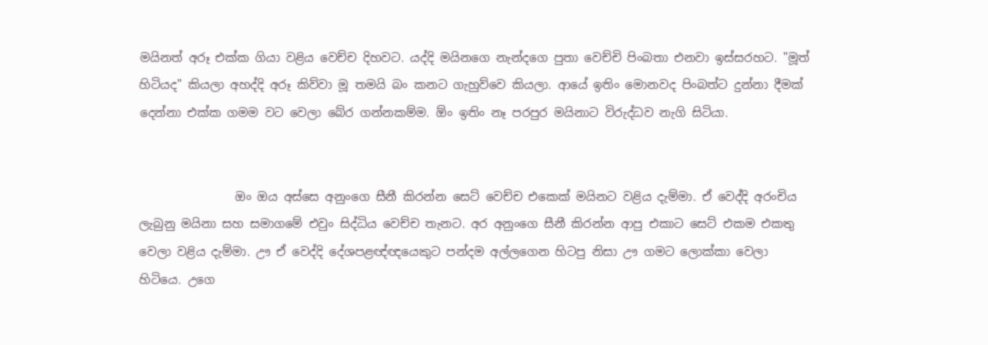මයිනත් අරූ එක්ක ගියා වළිය වෙච්ච දිහවට. යද්දි මයිනගෙ නැන්දගෙ පුතා වෙච්චි පිංබතා එනවා ඉස්සරහට. "මූත් හිටියද" කියලා අහද්දි අරූ කිව්වා මූ තමයි බං කනට ගැහුව්වෙ කියලා. ආයේ ඉතිං මොනවද පිංබත්ට දුන්නා දීමක් දෙන්නා එක්ක ගමම වට වෙලා බේර ගන්නකම්ම. ඕං ඉතිං නෑ පරපුර මයිනාට විරුද්ධව නැගි සිටියා.


                ඔං ඔය අස්සෙ අනුංගෙ සීනී කිරන්න සෙට් වෙච්ච එකෙක් මයිනට වළිය දැම්මා. ඒ වෙද්දි අරංචිය ලැබුනු මයිනා සහ සමාගමේ එවුං සිද්ධිය වෙච්ච තැනට. අර අනුංගෙ සීනී කිරන්න ආපු එකාට සෙට් එකම එකතු වෙලා වළිය දැම්මා. ඌ ඒ වෙද්දි දේශපළඥ්ඥයෙකුට පන්දම අල්ලගෙන හිටපු නිසා ඌ ගමට ලොක්කා වෙලා හිටියෙ. උගෙ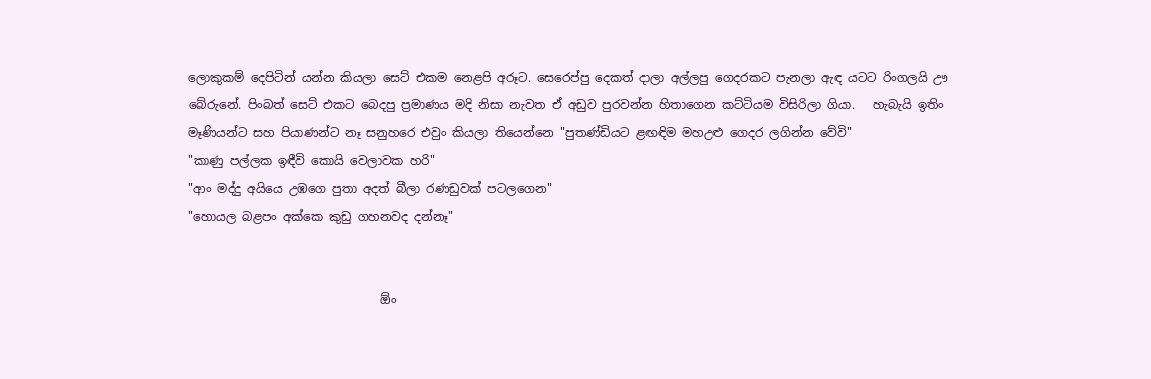ලොකුකම් දෙපිටින් යන්න කියලා සෙට් එකම නෙළපි අරූට. සෙරෙප්පු දෙකත් දාලා අල්ලපු ගෙදරකට පැනලා ඇඳ යටට රිංගලයි ඌ බේරුනේ. පිංබත් සෙට් එකට බෙදපු ප්‍රමාණය මදි නිසා නැවත ඒ අඩුව පුරවන්න හිතාගෙන කට්ටියම විසිරිලා ගියා.   හැබැයි ඉතිං මෑණියන්ට සහ පියාණන්ට නෑ සනුහරෙ එවුං කියලා තියෙන්නෙ "පුතණ්ඩියට ළඟඳිම මහඋළු ගෙදර ලගින්න වේවි"
"කාණු පල්ලක ඉඳීවි කොයි වෙලාවක හරි"
"ආං මද්දු අයියෙ උඹගෙ පුතා අදත් බීලා රණඩුවක් පටලගෙන"
"හොයල බළපං අක්කෙ කුඩු ගහනවද දන්නෑ"


                                ඕං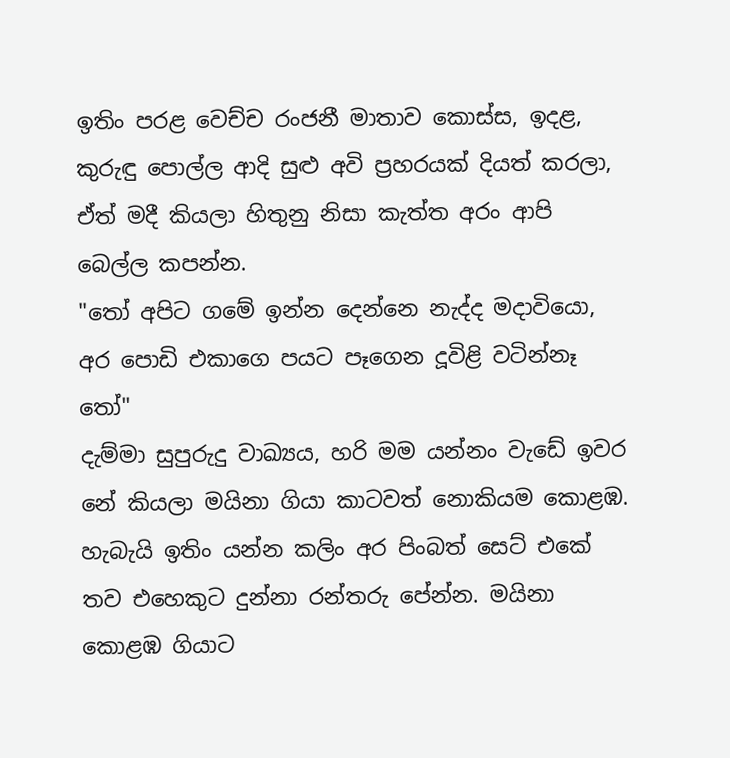ඉතිං පරළ වෙච්ච රංජනී මාතාව කොස්ස, ඉදළ, කුරුඳු පොල්ල ආදි සුළු අවි ප්‍රහරයක් දියත් කරලා, ඒත් මදී කියලා හිතුනු නිසා කැත්ත අරං ආපි බෙල්ල කපන්න.
"තෝ අපිට ගමේ ඉන්න දෙන්නෙ නැද්ද මදාවියො, අර පොඩි එකාගෙ පයට පෑගෙන දූවිළි වටින්නෑ තෝ"
දැම්මා සුපුරුදු වාඛ්‍යය, හරි මම යන්නං වැඩේ ඉවර නේ කියලා මයිනා ගියා කාටවත් නොකියම කොළඹ. හැබැයි ඉතිං යන්න කලිං අර පිංබත් සෙට් එකේ තව එහෙකුට දුන්නා රන්තරු පේන්න. මයිනා කොළඹ ගියාට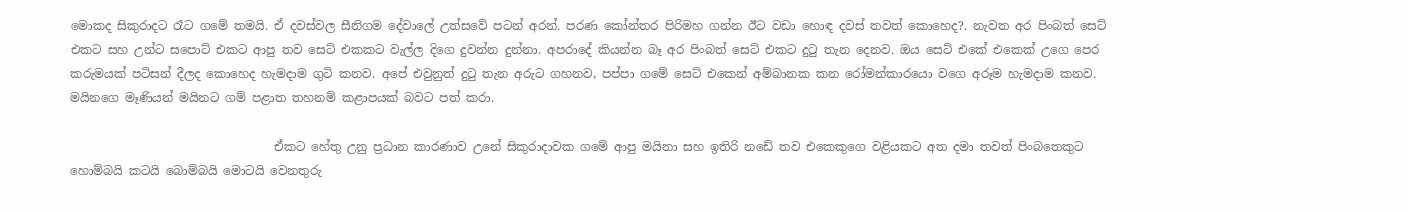මොකද සිකුරාදට රෑට ගමේ තමයි. ඒ දවස්වල සීනිගම දේවාලේ උත්සවේ පටන් අරන්. පරණ කෝන්තර පිරිමහ ගන්න ඊට වඩා හොඳ දවස් තවත් කොහෙද?. නැවත අර පිංබත් සෙට් එකට සහ උන්ට සපොට් එකට ආපු තව සෙට් එකකට වැල්ල දිගෙ දුවන්න දුන්නා. අපරාදේ කියන්න බෑ අර පිංබත් සෙට් එකට දුටු තැන දෙනව. ඔය සෙට් එකේ එකෙක් උගෙ පෙර කරුමයක් පටිසන් දීලද කොහෙද හැමදාම ගුටි කනව. අපේ එවුනුත් දුටු තැන අරුට ගහනව, පප්පා ගමේ සෙට් එකෙන් අම්බානක කන රෝමන්කාරයො වගෙ අරූම හැමදාම කනව. මයිනගෙ මෑණියන් මයිනට ගම් පළාත තහනම් කළාපයක් බවට පත් කරා.

                                  ඒකට හේතු උනු ප්‍රධාන කාරණාව උනේ සිකුරාදාවක ගමේ ආපු මයිනා සහ ඉතිරි නඩේ තව එකෙකුගෙ වළියකට අත දමා තවත් පිංබතෙකුට හොම්බයි කටයි බොම්බයි මොටයි වෙනතුරු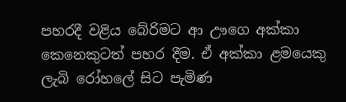පහරදී වළිය බේරිමට ආ ඌගෙ අක්කා කෙනෙකුටත් පහර දීම. ඒ අක්කා ළමයෙකු ලැබි රෝහලේ සිට පැමිණ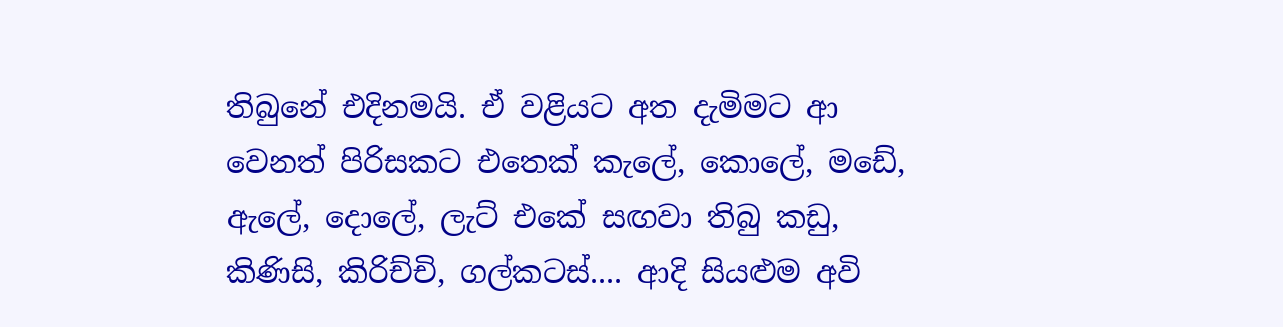තිබුනේ එදිනමයි. ඒ වළියට අත දැමිමට ආ වෙනත් පිරිසකට එතෙක් කැලේ, කොලේ, මඩේ, ඇලේ, දොලේ, ලැට් එකේ සඟවා තිබු කඩු, කිණිසි, කිරිච්චි, ගල්කටස්.... ආදි සියළුම අවි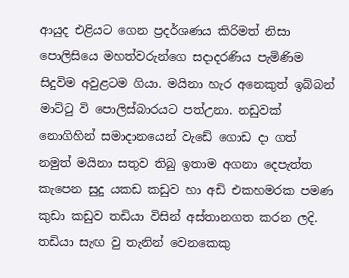ආයුද එළියට ගෙන ප්‍රදර්ශණය කිරිමත් නිසා පොලිසියෙ මහත්වරුන්ගෙ සදාදරණිය පැමිණිම සිදුවිම අවුළටම ගියා. මයිනා හැර අනෙකුත් ඉබ්බන් මාට්ටු වි පොලිස්බාරයට පත්උනා. නඩුවක් නොගිහින් සමාදානයෙන් වැඩේ ගොඩ දා ගත් නමුත් මයිනා සතුව තිබු ඉතාම අගනා දෙපැත්ත කැපෙන සුදු යකඩ කඩුව හා අඩි එකහමරක පමණ කුඩා කඩුව තඩියා විසින් අස්තානගත කරන ලදි. තඩියා සැඟ වු තැනින් වෙනකෙකු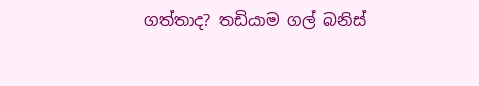ගත්තාද? තඩියාම ගල් බනිස්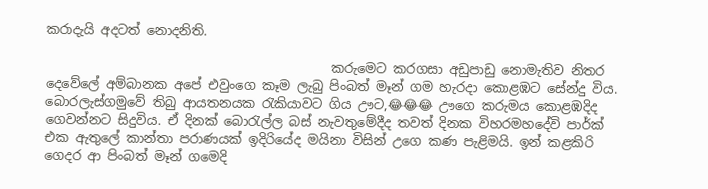කරාදැයි අදටත් නොදනිති.

                                            කරුමෙට කරගසා අඩුපාඩු නොමැතිව නිතර දෙවේලේ අම්බානක අපේ එවුංගෙ කෑම ලැබු පිංබත් මෑන් ගම හැරදා කොළඹට සේන්දු විය. බොරලැස්ගමුවේ තිබු ආයතනයක රැකියාවට ගිය ඌට,😂😂😂 ඌගෙ කරුමය කොළඹදිද ගෙවන්නට සිදුවිය. ඒ දිනක් බොරැල්ල බස් නැවතුමේදීද තවත් දිනක විහරමහදේවි පාර්ක් එක ඇතුලේ කාන්තා පරාණයක් ඉදිරියේද මයිනා විසින් උගෙ කණ පැළිමයි. ඉන් කළකිරි ගෙදර ආ පිංබත් මෑන් ගමෙදි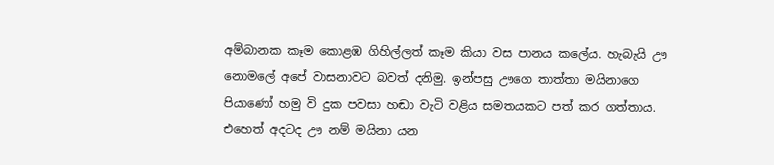අම්බානක කෑම කොළඹ ගිහිල්ලත් කෑම කියා වස පානය කලේය. හැබැයි ඌ නොමලේ අපේ වාසනාවට බවත් දනිමු. ඉන්පසු ඌගෙ තාත්තා මයිනාගෙ පියාණෝ හමු වි දුක පවසා හඬා වැටි වළිය සමතයකට පත් කර ගත්තාය. එහෙත් අදටද ඌ නම් මයිනා යන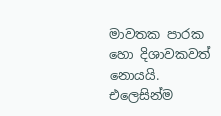මාවතක පාරක හො දිශාවකවත් නොයයි. එලෙසින්ම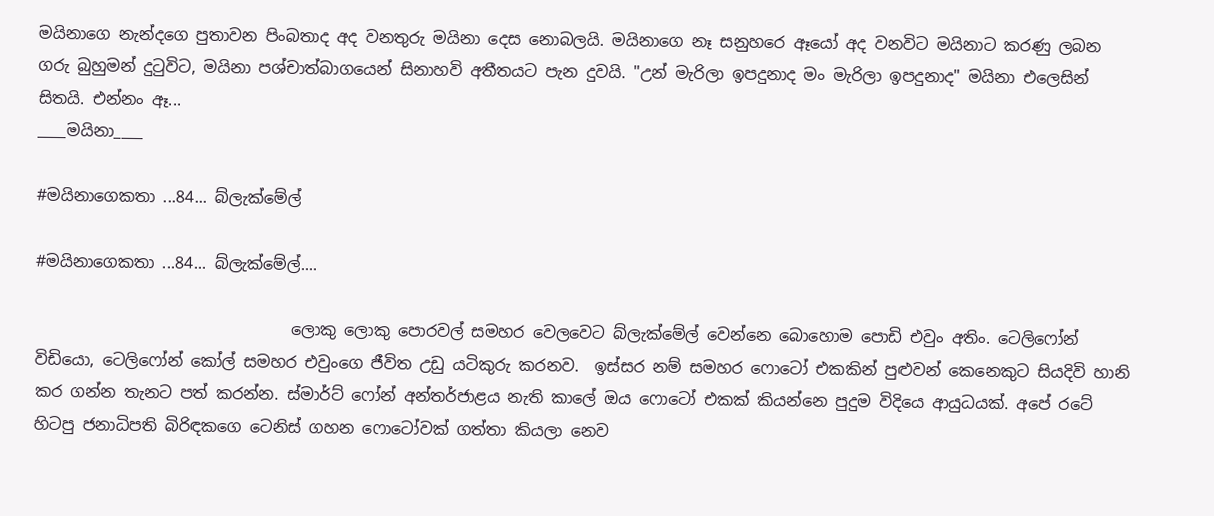මයිනාගෙ නැන්දගෙ පුතාවන පිංබතාද අද වනතුරු මයිනා දෙස නොබලයි. මයිනාගෙ නෑ සනුහරෙ ඈයෝ අද වනවිට මයිනාට කරණු ලබන ගරු බුහුමන් දුටුවිට, මයිනා පශ්චාත්බාගයෙන් සිනාහවි අතීතයට පැන දුවයි. "උන් මැරිලා ඉපදුනාද මං මැරිලා ඉපදුනාද" මයිනා එලෙසින් සිතයි. එන්නං ඈ...
____මයිනා____

#මයිනාගෙකතා ...84... බ්ලැක්මේල්

#මයිනාගෙකතා ...84... බ්ලැක්මේල්....

                                ලොකු ලොකු පොරවල් සමහර වෙලවෙට බ්ලැක්මේල් වෙන්නෙ බොහොම පොඩි එවුං අතිං. ටෙලිෆෝන් විඩියො, ටෙලිෆෝන් කෝල් සමහර එවුංගෙ ජීවිත උඩු යටිකුරු කරනව.  ඉස්සර නම් සමහර ෆොටෝ එකකින් පුළුවන් කෙනෙකුට සියදිවි හානි කර ගන්න තැනට පත් කරන්න. ස්මාර්ට් ෆෝන් අන්තර්ජාළය නැති කාලේ ඔය ෆොටෝ එකක් කියන්නෙ පුදුම විදියෙ ආයුධයක්. අපේ රටේ හිටපු ජනාධිපති බිරිඳකගෙ ටෙනිස් ගහන ෆොටෝවක් ගත්තා කියලා නෙව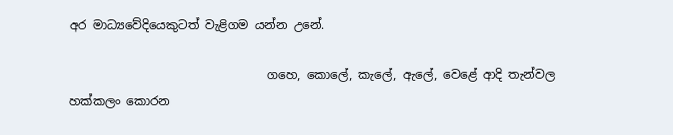අර මාධ්‍යවේදියෙකුටත් වැළිගම යන්න උනේ.

                                 ගහෙ, කොලේ, කැලේ, ඇලේ, වෙළේ ආදි තැන්වල හක්කලං කොරන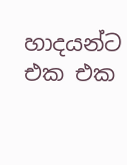හාදයන්ට එක එක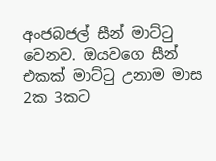අංජබජල් සීන් මාට්ටු වෙනව. ඔයවගෙ සීන් එකක් මාට්ටු උනාම මාස 2ක 3කට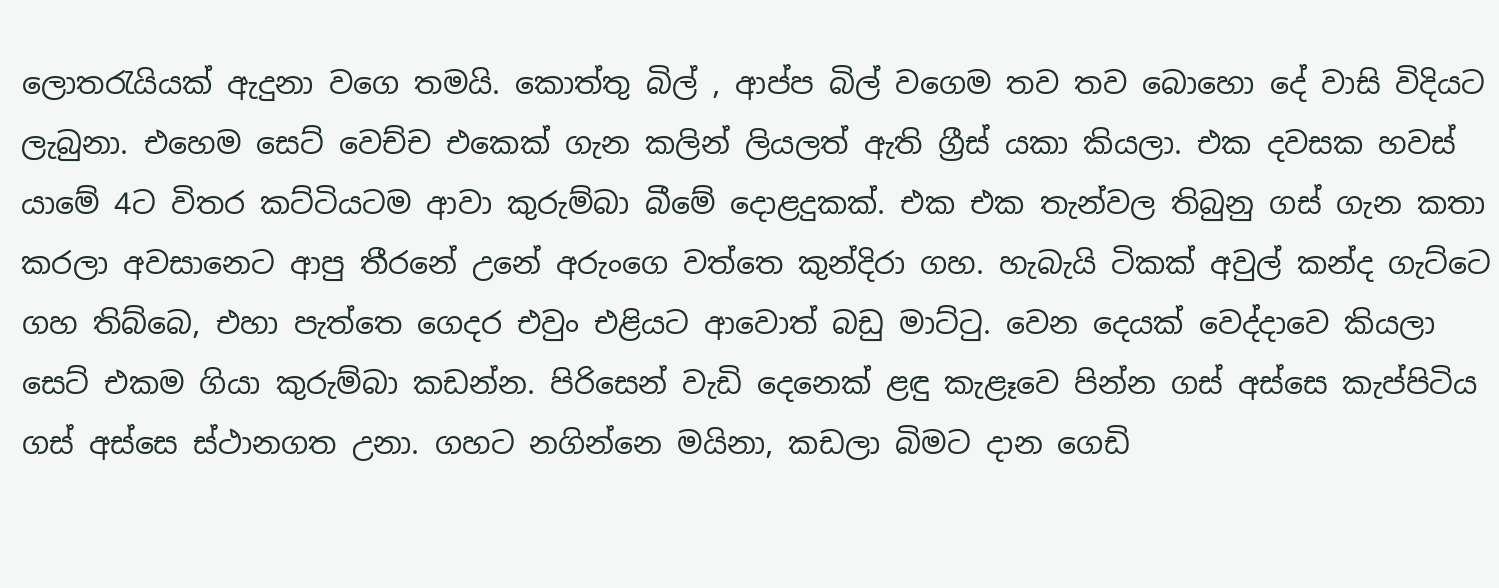ලොතරැයියක් ඇදුනා වගෙ තමයි. කොත්තු බිල් , ආප්ප බිල් වගෙම තව තව බොහො දේ වාසි විදියට ලැබුනා. එහෙම සෙට් වෙච්ච එකෙක් ගැන කලින් ලියලත් ඇති ග්‍රීස් යකා කියලා. එක දවසක හවස් යාමේ 4ට විතර කට්ටියටම ආවා කුරුම්බා බීමේ දොළදුකක්. එක එක තැන්වල තිබුනු ගස් ගැන කතා කරලා අවසානෙට ආපු තීරනේ උනේ අරුංගෙ වත්තෙ කුන්දිරා ගහ. හැබැයි ටිකක් අවුල් කන්ද ගැට්ටෙ ගහ තිබ්බෙ, එහා පැත්තෙ ගෙදර එවුං එළියට ආවොත් බඩු මාට්ටු. වෙන දෙයක් වෙද්දාවෙ කියලා සෙට් එකම ගියා කුරුම්බා කඩන්න. පිරිසෙන් වැඩි දෙනෙක් ළඳු කැළෑවෙ පින්න ගස් අස්සෙ කැප්පිටිය ගස් අස්සෙ ස්ථානගත උනා. ගහට නගින්නෙ මයිනා, කඩලා බිමට දාන ගෙඩි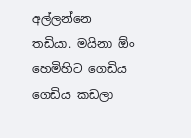අල්ලන්නෙ තඩියා. මයිනා ඕං හෙමිහිට ගෙඩිය ගෙඩිය කඩලා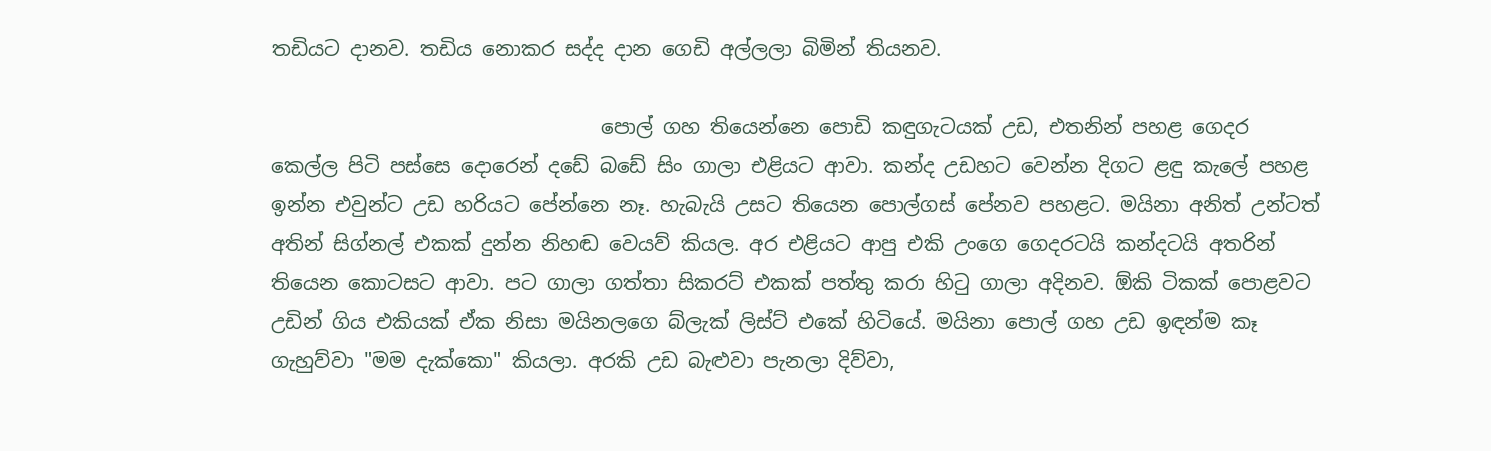තඩියට දානව. තඩිය නොකර සද්ද දාන ගෙඩි අල්ලලා බිමින් තියනව.

                                 පොල් ගහ තියෙන්නෙ පොඩි කඳුගැටයක් උඩ, එතනින් පහළ ගෙදර කෙල්ල පිටි පස්සෙ දොරෙන් දඩේ බඩේ සිං ගාලා එළියට ආවා. කන්ද උඩහට වෙන්න දිගට ළඳු කැලේ පහළ ඉන්න එවුන්ට උඩ හරියට පේන්නෙ නෑ. හැබැයි උසට තියෙන පොල්ගස් පේනව පහළට. මයිනා අනිත් උන්ටත් අතින් සිග්නල් එකක් දුන්න නිහඬ වෙයව් කියල. අර එළියට ආපු එකි උංගෙ ගෙදරටයි කන්දටයි අතරින් තියෙන කොටසට ආවා. පට ගාලා ගත්තා සිකරට් එකක් පත්තු කරා හිටු ගාලා අදිනව. ඕකි ටිකක් පොළවට උඩින් ගිය එකියක් ඒක නිසා මයිනලගෙ බ්ලැක් ලිස්ට් එකේ හිටියේ. මයිනා පොල් ගහ උඩ ඉඳන්ම කෑ ගැහුව්වා "මම දැක්කො" කියලා. අරකි උඩ බැළුවා පැනලා දිව්වා,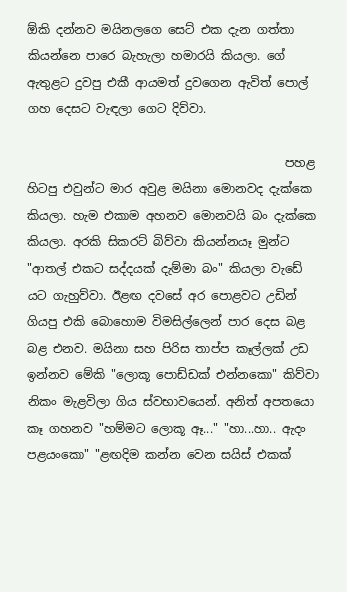ඕකි දන්නව මයිනලගෙ සෙට් එක දැන ගත්තා කියන්නෙ පාරෙ බැහැලා හමාරයි කියලා. ගේ ඇතුළට දුවපු එකී ආයමත් දුවගෙන ඇවිත් පොල් ගහ දෙසට වැඳලා ගෙට දිව්වා.

                                           පහළ හිටපු එවුන්ට මාර අවුළ මයිනා මොනවද දැක්කෙ කියලා. හැම එකාම අහනව මොනවයි බං දැක්කෙ කියලා. අරකි සිකරට් බිව්වා කියන්නයෑ මුන්ට "ආතල් එකට සද්දයක් දැම්මා බං" කියලා වැඩේ යට ගැහුව්වා. ඊළඟ දවසේ අර පොළවට උඩින් ගියපු එකි බොහොම විමසිල්ලෙන් පාර දෙස බළ බළ එනව. මයිනා සහ පිරිස තාප්ප කෑල්ලක් උඩ ඉන්නව මේකි "ලොකූ පොඩ්ඩක් එන්නකො" කිව්වා නිකං මැළවිලා ගිය ස්වභාවයෙන්. අනිත් අපතයො කෑ ගහනව "හම්මට ලොකූ ඈ..." "හා...හා.. ඇදං පළයංකො" "ළඟදිම කන්න වෙන සයිස් එකක්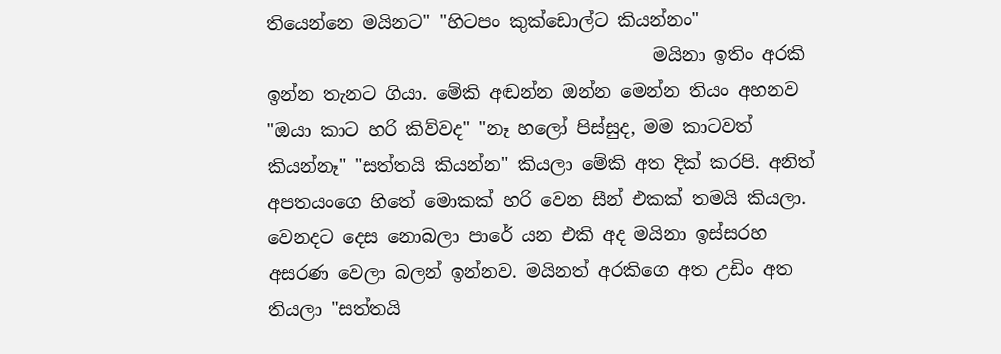තියෙන්නෙ මයිනට" "හිටපං කුක්ඩොල්ට කියන්නං"
                                           මයිනා ඉතිං අරකි ඉන්න තැනට ගියා. මේකි අඬන්න ඔන්න මෙන්න තියං අහනව "ඔයා කාට හරි කිව්වද" "නෑ හලෝ පිස්සුද, මම කාටවත් කියන්නෑ" "සත්තයි කියන්න" කියලා මේකි අත දික් කරපි. අනිත් අපතයංගෙ හිතේ මොකක් හරි වෙන සීන් එකක් තමයි කියලා. වෙනදට දෙස නොබලා පාරේ යන එකි අද මයිනා ඉස්සරහ අසරණ වෙලා බලන් ඉන්නව. මයිනත් අරකිගෙ අත උඩිං අත තියලා "සත්තයි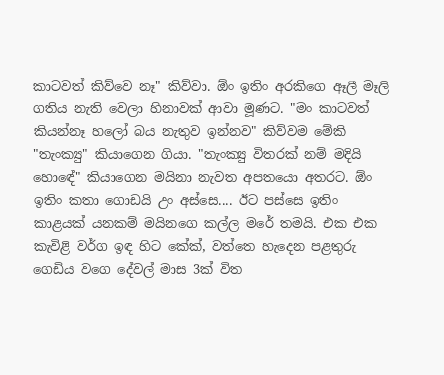කාටවත් කිව්වෙ නෑ" කිව්වා. ඕං ඉතිං අරකිගෙ ඈලී මෑලි ගතිය නැති වෙලා හිනාවක් ආවා මූණට. "මං කාටවත් කියන්නෑ හලෝ බය නැතුව ඉන්නව" කිව්වම මේකි "තැංක්‍යු" කියාගෙන ගියා. "තැංක්‍යු විතරක් නම් මදියි හොඳේ" කියාගෙන මයිනා නැවත අපතයො අතරට. ඕං ඉතිං කතා ගොඩයි උං අස්සෙ.... ඊට පස්සෙ ඉතිං කාළයක් යනකම් මයිනගෙ කල්ල මරේ තමයි. එක එක කැවිළි වර්ග ඉඳ හිට කේක්, වත්තෙ හැදෙන පළතුරු ගෙඩිය වගෙ දේවල් මාස 3ක් විත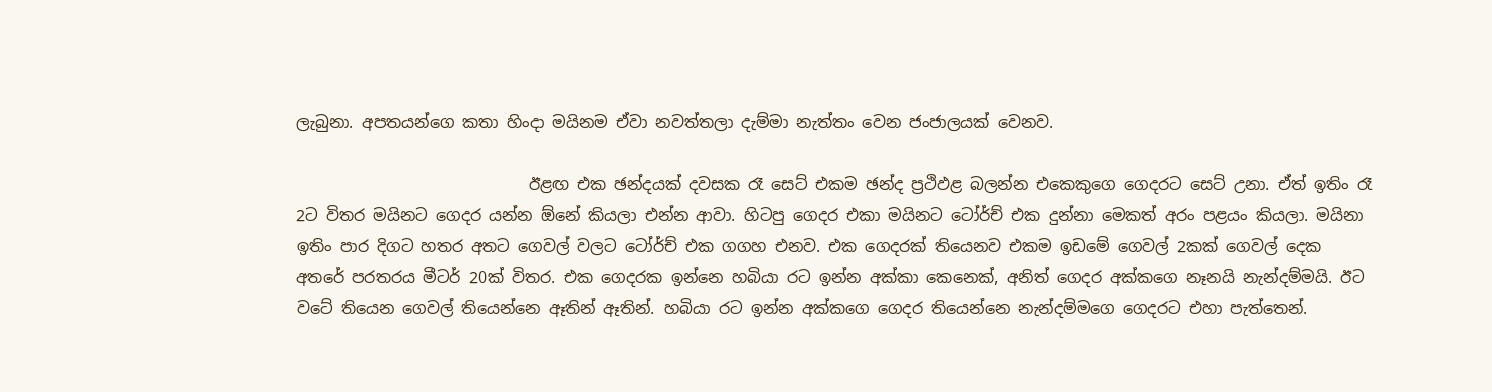ලැබුනා. අපතයන්ගෙ කතා හිංදා මයිනම ඒවා නවත්තලා දැම්මා නැත්තං වෙන ජංජාලයක් වෙනව.

                             ඊළඟ එක ඡන්දයක් දවසක රෑ සෙට් එකම ඡන්ද ප්‍රථිඵළ බලන්න එකෙකුගෙ ගෙදරට සෙට් උනා. ඒත් ඉතිං රෑ 2ට විතර මයිනට ගෙදර යන්න ඕනේ කියලා එන්න ආවා. හිටපු ගෙදර එකා මයිනට ටෝර්ච් එක දුන්නා මෙකත් අරං පළයං කියලා. මයිනා ඉතිං පාර දිගට හතර අතට ගෙවල් වලට ටෝර්ච් එක ගගහ එනව. එක ගෙදරක් තියෙනව එකම ඉඩමේ ගෙවල් 2කක් ගෙවල් දෙක අතරේ පරතරය මීටර් 20ක් විතර. එක ගෙදරක ඉන්නෙ හබියා රට ඉන්න අක්කා කෙනෙක්, අනිත් ගෙදර අක්කගෙ නෑනයි නැන්දම්මයි. ඊට වටේ තියෙන ගෙවල් තියෙන්නෙ ඈතින් ඈතින්. හබියා රට ඉන්න අක්කගෙ ගෙදර තියෙන්නෙ නැන්දම්මගෙ ගෙදරට එහා පැත්තෙන්.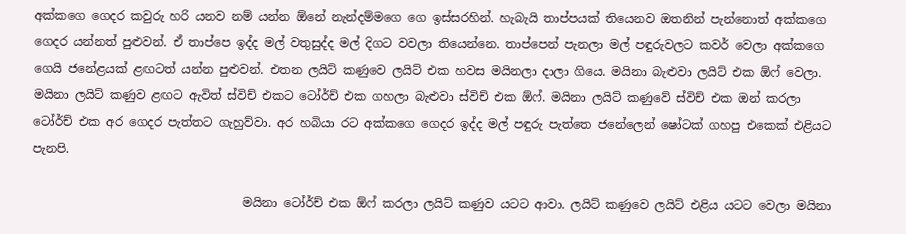අක්කගෙ ගෙදර කවුරු හරි යනව නම් යන්න ඕනේ නැන්දම්මගෙ ගෙ ඉස්සරහින්. හැබැයි තාප්පයක් තියෙනව ඔතනින් පැන්නොත් අක්කගෙ ගෙදර යන්නත් පුළුවන්. ඒ තාප්පෙ ඉද්ද මල් වතුසුද්ද මල් දිගට වවලා තියෙන්නෙ. තාප්පෙන් පැනලා මල් පඳුරුවලට කවර් වෙලා අක්කගෙ ගෙයි ජනේළයක් ළඟටත් යන්න පුළුවන්. එතන ලයිට් කණුවෙ ලයිට් එක හවස මයිනලා දාලා ගියෙ. මයිනා බැළුවා ලයිට් එක ඕෆ් වෙලා. මයිනා ලයිට් කණුව ළඟට ඇවිත් ස්විච් එකට ටෝර්ච් එක ගහලා බැළුවා ස්විච් එක ඕෆ්. මයිනා ලයිට් කණුවේ ස්විච් එක ඔන් කරලා ටෝර්ච් එක අර ගෙදර පැත්තට ගැහුව්වා. අර හබියා රට අක්කගෙ ගෙදර ඉද්ද මල් පඳුරු පැත්තෙ ජනේලෙන් ෂෝටක් ගහපු එකෙක් එළියට පැනපි.

                                   මයිනා ටෝර්ච් එක ඕෆ් කරලා ලයිට් කණුව යටට ආවා. ලයිට් කණුවෙ ලයිට් එළිය යටට වෙලා මයිනා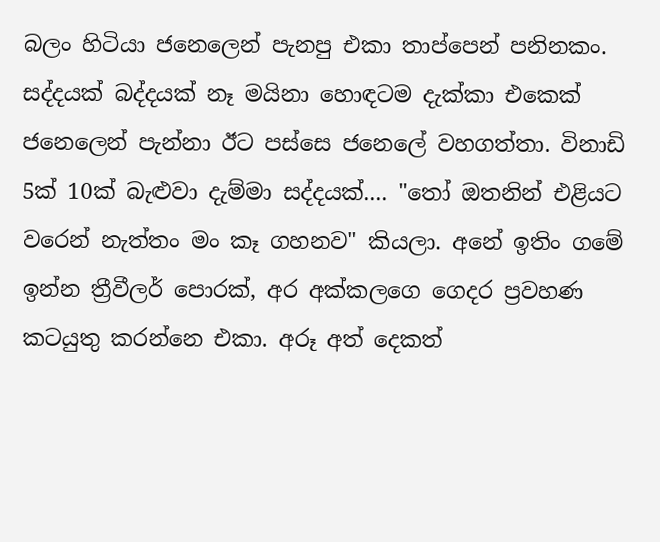බලං හිටියා ජනෙලෙන් පැනපු එකා තාප්පෙන් පනිනකං. සද්දයක් බද්දයක් නෑ මයිනා හොඳටම දැක්කා එකෙක් ජනෙලෙන් පැන්නා ඊට පස්සෙ ජනෙලේ වහගත්තා. විනාඩි 5ක් 10ක් බැළුවා දැම්මා සද්දයක්.... "තෝ ඔතනින් එළියට වරෙන් නැත්තං මං කෑ ගහනව" කියලා. අනේ ඉතිං ගමේ ඉන්න ත්‍රීවීලර් පොරක්, අර අක්කලගෙ ගෙදර ප්‍රවහණ කටයුතු කරන්නෙ එකා. අරූ අත් දෙකත්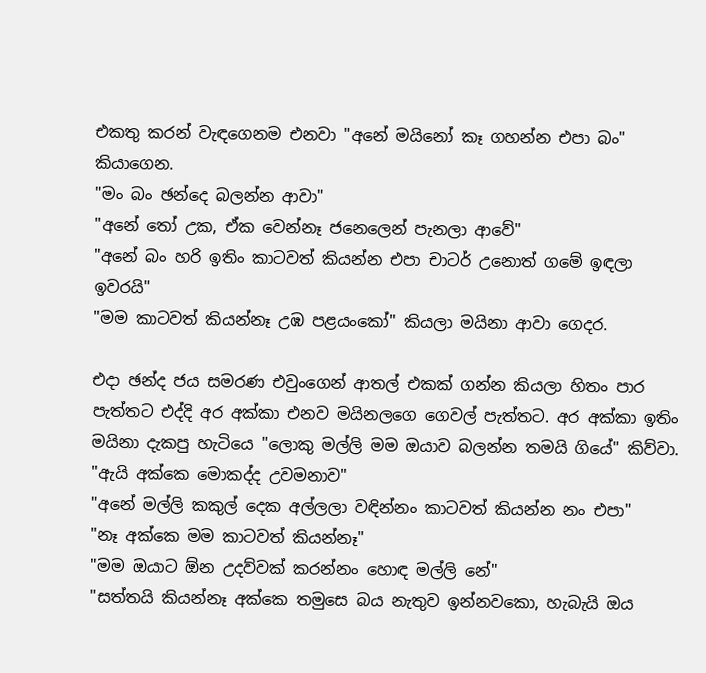එකතු කරන් වැඳගෙනම එනවා "අනේ මයිනෝ කෑ ගහන්න එපා බං" කියාගෙන.
"මං බං ඡන්දෙ බලන්න ආවා"
"අනේ තෝ උක, ඒක වෙන්නෑ ජනෙලෙන් පැනලා ආවේ"
"අනේ බං හරි ඉතිං කාටවත් කියන්න එපා චාටර් උනොත් ගමේ ඉඳලා ඉවරයි"
"මම කාටවත් කියන්නෑ උඹ පළයංකෝ" කියලා මයිනා ආවා ගෙදර.

එදා ඡන්ද ජය සමරණ එවුංගෙන් ආතල් එකක් ගන්න කියලා හිතං පාර පැත්තට එද්දි අර අක්කා එනව මයිනලගෙ ගෙවල් පැත්තට. අර අක්කා ඉතිං මයිනා දැකපු හැටියෙ "ලොකු මල්ලි මම ඔයාව බලන්න තමයි ගියේ" කිව්වා.
"ඇයි අක්කෙ මොකද්ද උවමනාව"
"අනේ මල්ලි කකුල් දෙක අල්ලලා වඳින්නං කාටවත් කියන්න නං එපා"
"නෑ අක්කෙ මම කාටවත් කියන්නෑ"
"මම ඔයාට ඕන උදව්වක් කරන්නං හොඳ මල්ලි නේ"
"සත්තයි කියන්නෑ අක්කෙ තමුසෙ බය නැතුව ඉන්නවකො, හැබැයි ඔය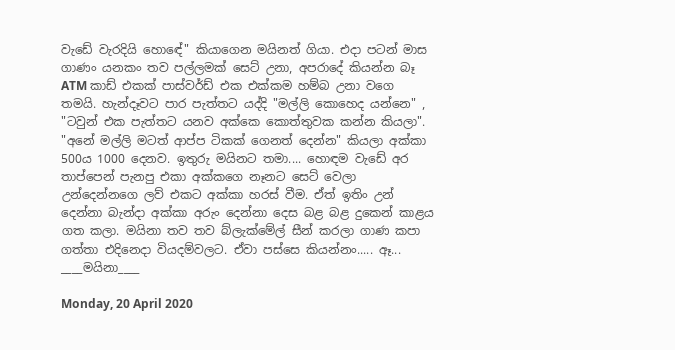වැඩේ වැරදියි හොඳේ" කියාගෙන මයිනත් ගියා. එදා පටන් මාස ගාණං යනකං තව පල්ලමක් සෙට් උනා, අපරාදේ කියන්න බෑ ATM කාඩ් එකක් පාස්වර්ඩ් එක එක්කම හම්බ උනා වගෙ තමයි. හැන්දෑවට පාර පැත්තට යද්දි "මල්ලි කොහෙද යන්නෙ" , "ටවුන් එක පැත්තට යනව අක්කෙ කොත්තුවක කන්න කියලා". "අනේ මල්ලි මටත් ආප්ප ටිකක් ගෙනත් දෙන්න" කියලා අක්කා 500ය 1000 දෙනව. ඉතුරු මයිනට තමා.... හොඳම වැඩේ අර තාප්පෙන් පැනපු එකා අක්කගෙ නෑනට සෙට් වෙලා උන්දෙන්නගෙ ලව් එකට අක්කා හරස් වීම. ඒත් ඉතිං උන් දෙන්නා බැන්දා අක්කා අරුං දෙන්නා දෙස බළ බළ දුකෙන් කාළය ගත කලා. මයිනා තව තව බ්ලැක්මේල් සීන් කරලා ගාණ කපා ගත්තා එදිනෙදා වියදම්වලට. ඒවා පස්සෙ කියන්නං..... ඈ...
____මයිනා____

Monday, 20 April 2020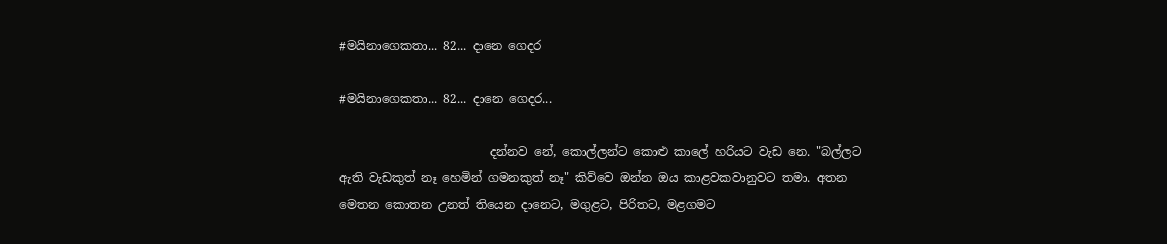#මයිනාගෙකතා... 82... දානෙ ගෙදර

#මයිනාගෙකතා... 82... දානෙ ගෙදර...

                         දන්නව නේ, කොල්ලන්ට කොළු කාලේ හරියට වැඩ නෙ. "බල්ලට ඇති වැඩකුත් නෑ හෙමින් ගමනකුත් නෑ" කිව්වෙ ඔන්න ඔය කාළවකවානුවට තමා. අතන මෙතන කොතන උනත් තියෙන දානෙට, මගුළට, පිරිතට, මළගමට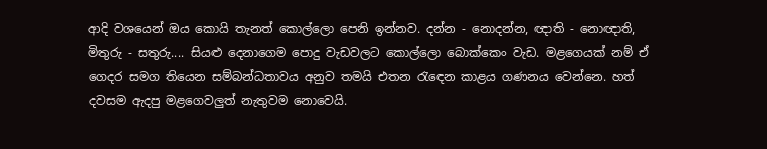ආදි වශයෙන් ඔය කොයි තැනත් කොල්ලො පෙනි ඉන්නව. දන්න - නොදන්න, ඥාති - නොඥාති, මිතුරු - සතුරු.... සියළු දෙනාගෙම පොදු වැඩවලට කොල්ලො බොක්කෙං වැඩ. මළගෙයක් නම් ඒ ගෙදර සමග තියෙන සම්බන්ධතාවය අනුව තමයි එතන රැඳෙන කාළය ගණනය වෙන්නෙ. හත් දවසම ඇදපු මළගෙවලුත් නැතුවම නොවෙයි.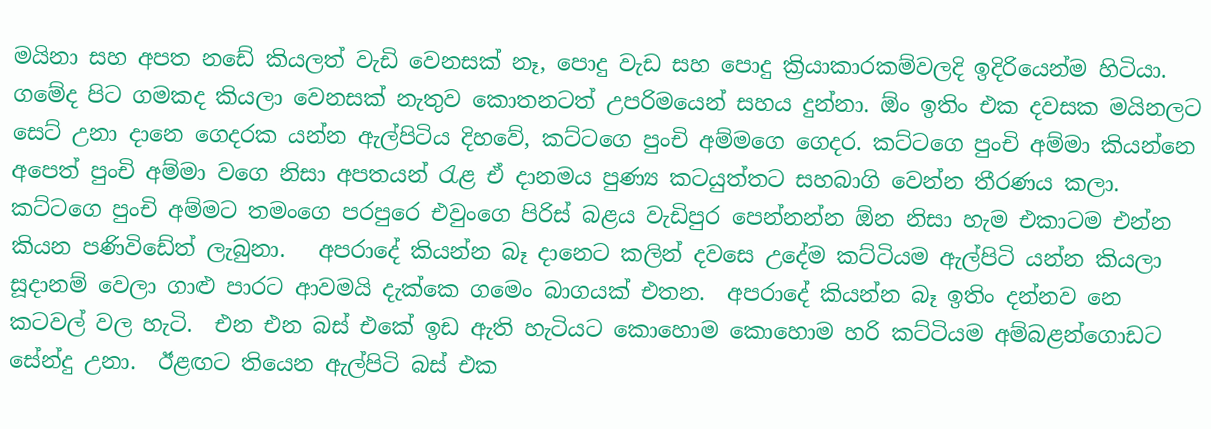මයිනා සහ අපත නඩේ කියලත් වැඩි වෙනසක් නෑ, පොදු වැඩ සහ පොදු ක්‍රියාකාරකම්වලදි ඉදිරියෙන්ම හිටියා. ගමේද පිට ගමකද කියලා වෙනසක් නැතුව කොතනටත් උපරිමයෙන් සහය දුන්නා. ඕං ඉතිං එක දවසක මයිනලට සෙට් උනා දානෙ ගෙදරක යන්න ඇල්පිටිය දිහවේ, කට්ටගෙ පුංචි අම්මගෙ ගෙදර. කට්ටගෙ පුංචි අම්මා කියන්නෙ අපෙත් පුංචි අම්මා වගෙ නිසා අපතයන් රැළ ඒ දානමය පුණ්‍ය කටයුත්තට සහබාගි වෙන්න තීරණය කලා.  කට්ටගෙ පුංචි අම්මට තමංගෙ පරපුරෙ එවුංගෙ පිරිස් බළය වැඩිපුර පෙන්නන්න ඕන නිසා හැම එකාටම එන්න කියන පණිවිඩේත් ලැබුනා.   අපරාදේ කියන්න බෑ දානෙට කලින් දවසෙ උදේම කට්ටියම ඇල්පිටි යන්න කියලා සූදානම් වෙලා ගාළු පාරට ආවමයි දැක්කෙ ගමෙං බාගයක් එතන.  අපරාදේ කියන්න බෑ ඉතිං දන්නව නෙ කටවල් වල හැටි.  එන එන බස් එකේ ඉඩ ඇති හැටියට කොහොම කොහොම හරි කට්ටියම අම්බළන්ගොඩට සේන්දු උනා.  ඊළඟට තියෙන ඇල්පිටි බස් එක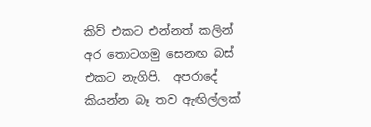කිව් එකට එන්නත් කලින් අර තොටගමු සෙනඟ බස් එකට නැගිපි.  අපරාදේ කියන්න බෑ තව ඇඟිල්ලක්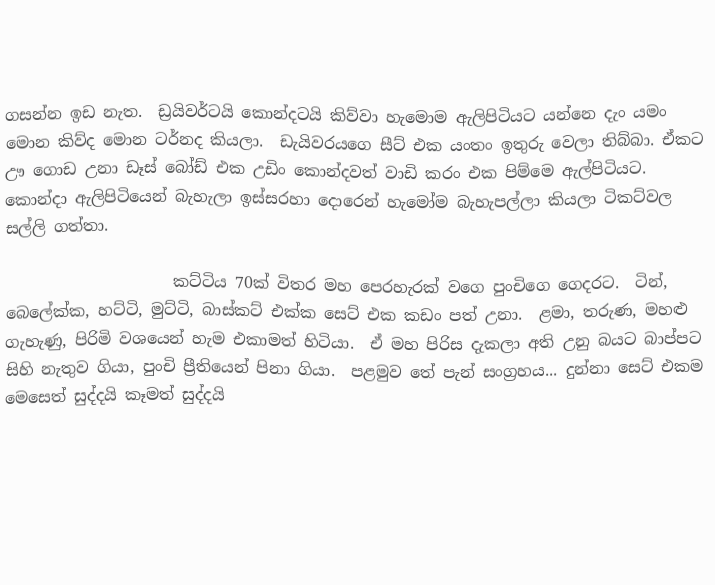ගසන්න ඉඩ නැත.  ඩ්‍රයිවර්ටයි කොන්දටයි කිව්වා හැමොම ඇලිපිටියට යන්නෙ දැං යමං මොන කිව්ද මොන ටර්නද කියලා.  ඩැයිවරයගෙ සීට් එක යංතං ඉතුරු වෙලා තිබ්බා. ඒකට ඌ ගොඩ උනා ඩෑස් බෝඩ් එක උඩිං කොන්දවත් වාඩි කරං එක පිම්මෙ ඇල්පිටියට.  කොන්දා ඇලිපිටියෙන් බැහැලා ඉස්සරහා දොරෙන් හැමෝම බැහැපල්ලා කියලා ටිකට්වල සල්ලි ගත්තා.

                     කට්ටිය 70ක් විතර මහ පෙරහැරක් වගෙ පුංචිගෙ ගෙදරට.  ටින්, බෙලේක්ක, හට්ටි, මුට්ටි, බාස්කට් එක්ක සෙට් එක කඩං පත් උනා.  ළමා, තරුණ, මහළු ගැහැණු, පිරිමි වශයෙන් හැම එකාමත් හිටියා.  ඒ මහ පිරිස දැකලා අති උනු බයට බාප්පට සිහි නැතුව ගියා, පුංචි ප්‍රීතියෙන් පිනා ගියා.  පළමුව තේ පැන් සංග්‍රහය... දුන්නා සෙට් එකම මෙසෙත් සුද්දයි කෑමත් සුද්දයි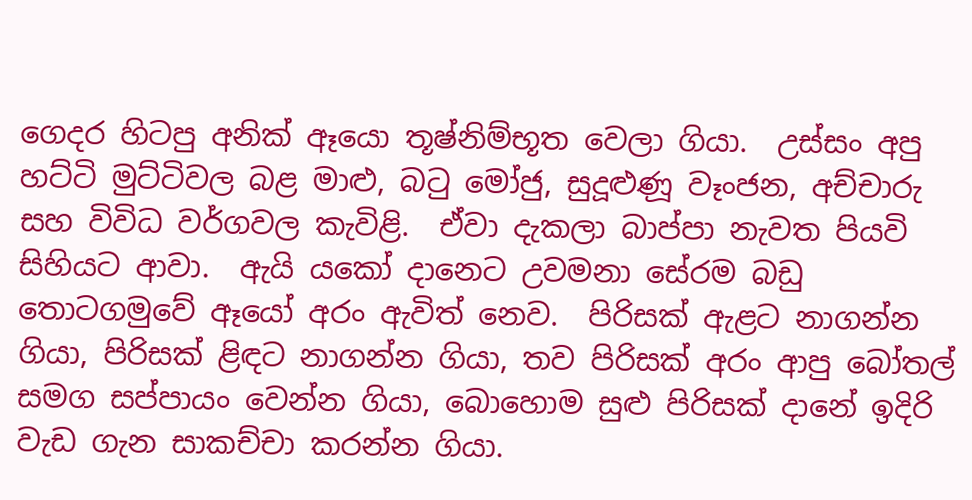ගෙදර හිටපු අනික් ඈයො තූෂ්නිම්භූත වෙලා ගියා.  උස්සං අපු හට්ටි මුට්ටිවල බළ මාළු, බටු මෝජු, සුදූළුණූ වෑංජන, අච්චාරු සහ විවිධ වර්ගවල කැවිළි.  ඒවා දැකලා බාප්පා නැවත පියවි සිහියට ආවා.  ඇයි යකෝ දානෙට උවමනා සේරම බඩු තොටගමුවේ ඈයෝ අරං ඇවිත් නෙව.  පිරිසක් ඇළට නාගන්න ගියා, පිරිසක් ළිඳට නාගන්න ගියා, තව පිරිසක් අරං ආපු බෝතල් සමග සප්පායං වෙන්න ගියා, බොහොම සුළු පිරිසක් දානේ ඉදිරි වැඩ ගැන සාකච්චා කරන්න ගියා.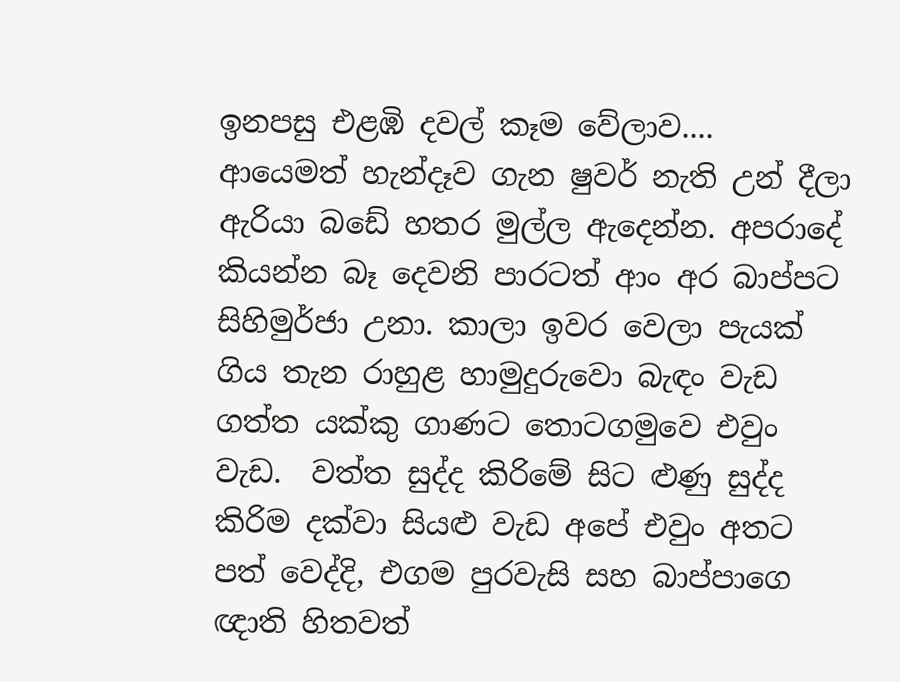ඉනපසු එළඹි දවල් කෑම වේලාව.... ආයෙමත් හැන්දෑව ගැන ෂුවර් නැති උන් දීලා ඇරියා බඩේ හතර මුල්ල ඇදෙන්න. අපරාදේ කියන්න බෑ දෙවනි පාරටත් ආං අර බාප්පට සිහිමුර්ජා උනා. කාලා ඉවර වෙලා පැයක් ගිය තැන රාහුළ හාමුදුරුවො බැඳං වැඩ ගත්ත යක්කු ගාණට තොටගමුවෙ එවුං වැඩ.  වත්ත සුද්ද කිරිමේ සිට ළුණු සුද්ද කිරිම දක්වා සියළු වැඩ අපේ එවුං අතට පත් වෙද්දි, එගම පුරවැසි සහ බාප්පාගෙ ඥාති හිතවත්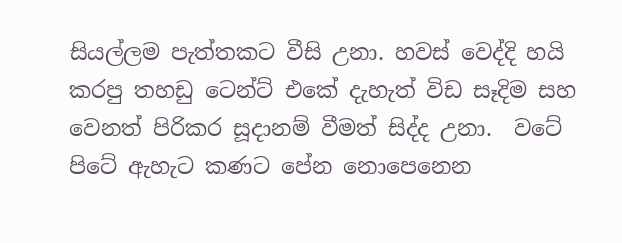සියල්ලම පැත්තකට වීසි උනා. හවස් වෙද්දි හයි කරපු තහඩු ටෙන්ට් එකේ දැහැත් විඩ සෑදිම සහ වෙනත් පිරිකර සූදානම් වීමත් සිද්ද උනා.  වටේ පිටේ ඇහැට කණට පේන නොපෙනෙන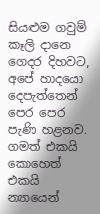සියළුම ගවුම් කෑලි දානෙ ගෙදර දිහවට, අපේ හාදයො දෙපැත්තෙන් පෙර පෙර පැණි හළනව.   ගමත් එකයි කොහෙත් එකයි න්‍යායෙන්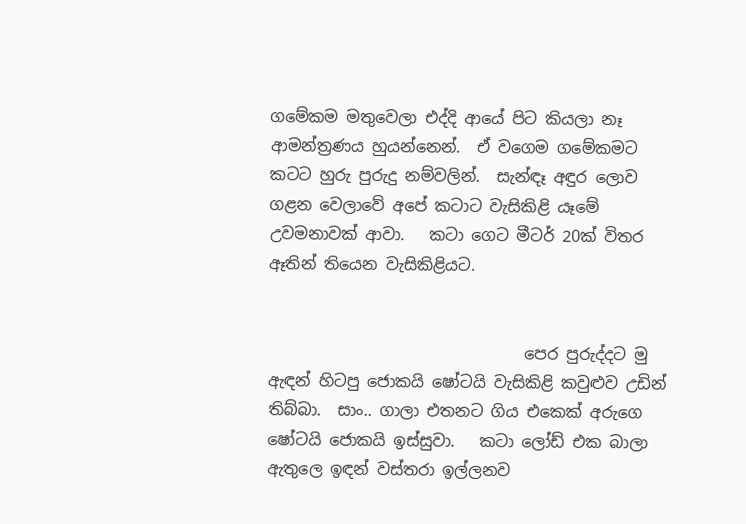ගමේකම මතුවෙලා එද්දි ආයේ පිට කියලා නෑ ආමන්ත්‍රණය හුයන්නෙන්.  ඒ වගෙම ගමේකමට කටට හුරු පුරුදු නම්වලින්.  සැන්ඳෑ අඳුර ලොව ගළන වෙලාවේ අපේ කටාට වැසිකිළි යෑමේ උවමනාවක් ආවා.   කටා ගෙට මීටර් 20ක් විතර ඈතින් තියෙන වැසිකිළියට.


                                පෙර පුරුද්දට මු ඇඳන් හිටපු ජොකයි ෂෝටයි වැසිකිළි කවුළුව උඩින් තිබ්බා.  සාං.. ගාලා එතනට ගිය එකෙක් අරුගෙ ෂෝටයි ජොකයි ඉස්සුවා.   කටා ලෝඩ් එක බාලා ඇතුලෙ ඉඳන් වස්තරා ඉල්ලනව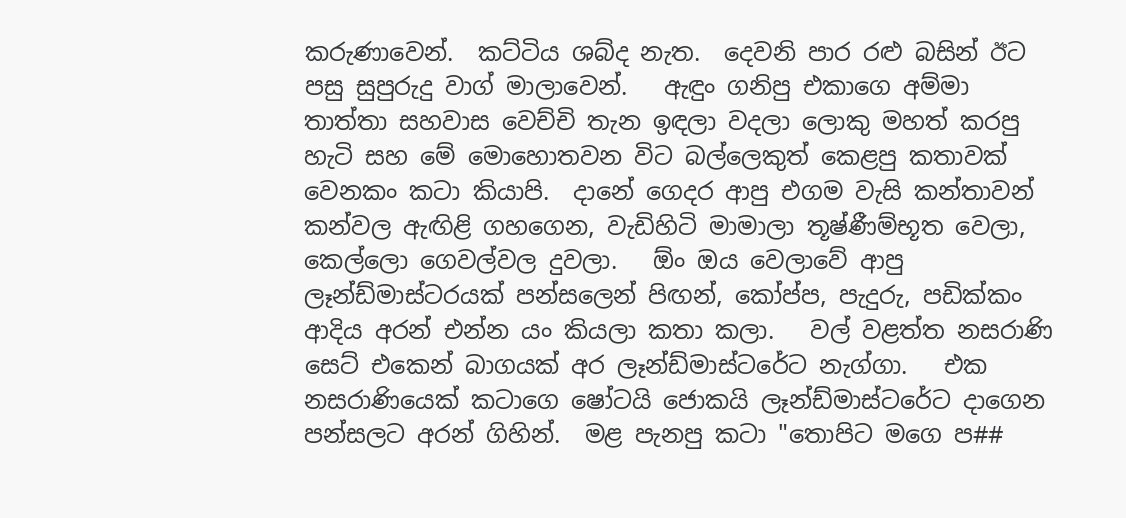කරුණාවෙන්.  කට්ටිය ශබ්ද නැත.  දෙවනි පාර රළු බසින් ඊට පසු සුපුරුදු වාග් මාලාවෙන්.   ඇඳුං ගනිපු එකාගෙ අම්මා තාත්තා සහවාස වෙච්චි තැන ඉඳලා වදලා ලොකු මහත් කරපු හැටි සහ මේ මොහොතවන විට බල්ලෙකුත් කෙළපු කතාවක් වෙනකං කටා කියාපි.  දානේ ගෙදර ආපු එගම වැසි කන්තාවන් කන්වල ඇඟිළි ගහගෙන, වැඩිහිටි මාමාලා තූෂ්ණීම්භූත වෙලා, කෙල්ලො ගෙවල්වල දුවලා.   ඕං ඔය වෙලාවේ ආපු ලෑන්ඩ්මාස්ටරයක් පන්සලෙන් පිඟන්, කෝප්ප, පැදුරු, පඩික්කං ආදිය අරන් එන්න යං කියලා කතා කලා.   වල් වළත්ත නසරාණි සෙට් එකෙන් බාගයක් අර ලෑන්ඩ්මාස්ටරේට නැග්ගා.   එක නසරාණියෙක් කටාගෙ ෂෝටයි ජොකයි ලෑන්ඩ්මාස්ටරේට දාගෙන පන්සලට අරන් ගිහින්.  මළ පැනපු කටා "තොපිට මගෙ ප##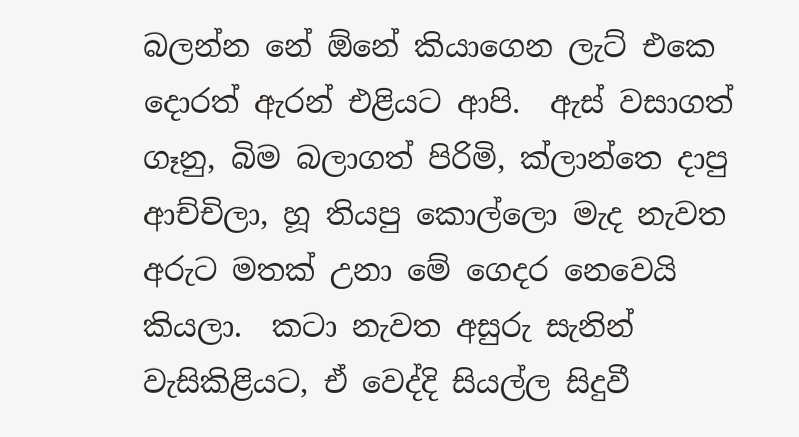බලන්න නේ ඕනේ කියාගෙන ලැට් එකෙ දොරත් ඇරන් එළියට ආපි.  ඇස් වසාගත් ගෑනු, බිම බලාගත් පිරිමි, ක්ලාන්තෙ දාපු ආච්චිලා, හූ තියපු කොල්ලො මැද නැවත අරුට මතක් උනා මේ ගෙදර නෙවෙයි කියලා.  කටා නැවත අසුරු සැනින් වැසිකිළියට, ඒ වෙද්දි සියල්ල සිදුවී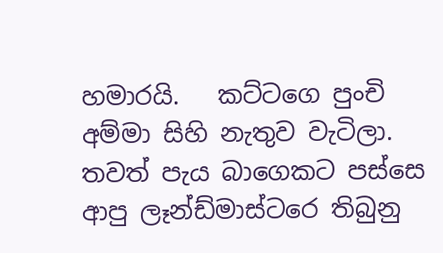හමාරයි.   කට්ටගෙ පුංචි අම්මා සිහි නැතුව වැටිලා.   තවත් පැය බාගෙකට පස්සෙ ආපු ලෑන්ඩ්මාස්ටරෙ තිබුනු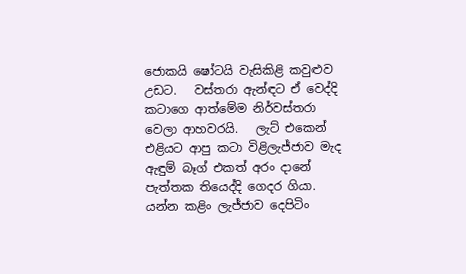ජොකයි ෂෝටයි වැසිකිළි කවුළුව උඩට.   වස්තරා ඇන්ඳට ඒ වෙද්දි කටාගෙ ආත්මේම නිර්වස්තරා වෙලා ආහවරයි.   ලැට් එකෙන් එළියට ආපු කටා විළිලැජ්ජාව මැද ඇඳුම් බෑග් එකත් අරං දානේ පැත්තක තියෙද්දි ගෙදර ගියා.  යන්න කළිං ලැජ්ජාව දෙපිටිං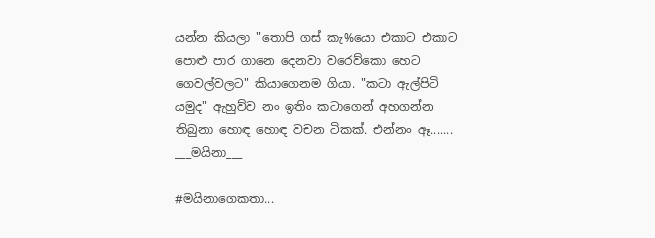යන්න කියලා "තොපි ගස් කැ%යො එකාට එකාට පොළු පාර ගානෙ දෙනවා වරෙව්කො හෙට ගෙවල්වලට" කියාගෙනම ගියා. "කටා ඇල්පිටි යමුද" ඇහුව්ව නං ඉතිං කටාගෙන් අහගන්න තිබුනා හොඳ හොඳ වචන ටිකක්. එන්නං ඈ.......
___මයිනා___

#මයිනාගෙකතා...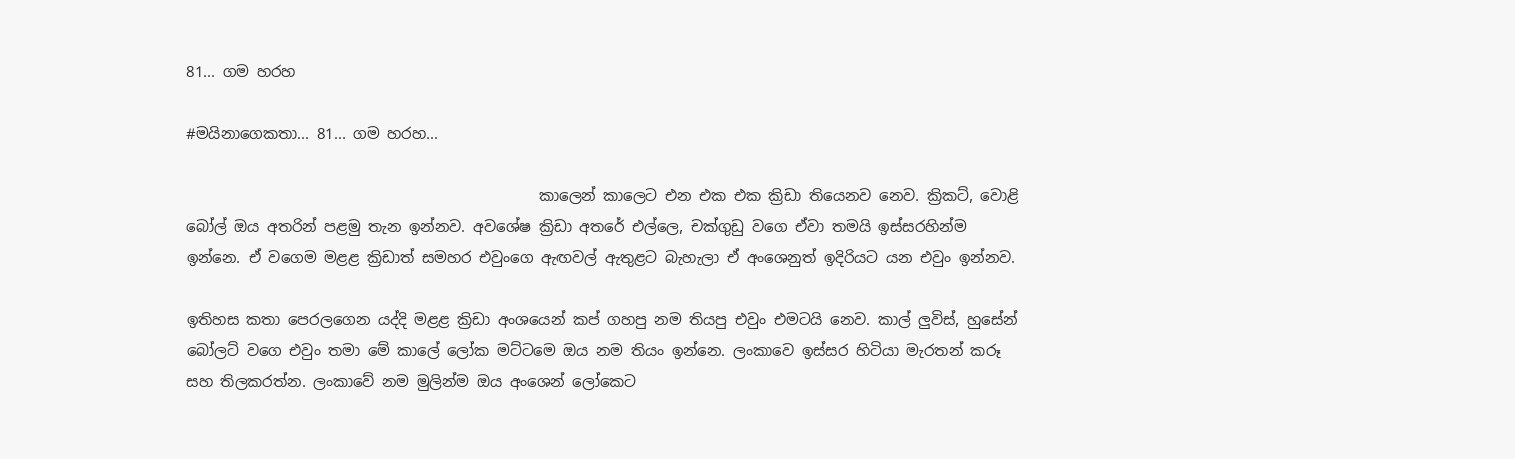81... ගම හරහ

#මයිනාගෙකතා... 81... ගම හරහ...

                                               කාලෙන් කාලෙට එන එක එක ක්‍රිඩා තියෙනව නෙව. ක්‍රිකට්, වොළි බෝල් ඔය අතරින් පළමු තැන ඉන්නව. අවශේෂ ක්‍රිඩා අතරේ එල්ලෙ, චක්ගුඩු වගෙ ඒවා තමයි ඉස්සරහින්ම ඉන්නෙ. ඒ වගෙම මළළ ක්‍රිඩාත් සමහර එවුංගෙ ඇඟවල් ඇතුළට බැහැලා ඒ අංශෙනුත් ඉදිරියට යන එවුං ඉන්නව.

ඉතිහස කතා පෙරලගෙන යද්දි මළළ ක්‍රිඩා අංශයෙන් කප් ගහපු නම තියපු එවුං එමටයි නෙව. කාල් ලුවිස්, හුසේන් බෝලට් වගෙ එවුං තමා මේ කාලේ ලෝක මට්ටමෙ ඔය නම තියං ඉන්නෙ. ලංකාවෙ ඉස්සර හිටියා මැරතන් කරූ සහ තිලකරත්න. ලංකාවේ නම මුලින්ම ඔය අංශෙන් ලෝකෙට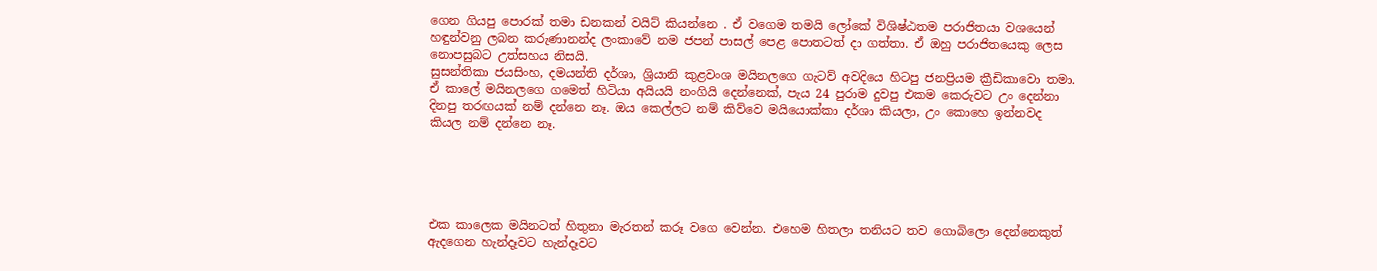ගෙන ගියපු පොරක් තමා ඩනකන් වයිට් කියන්නෙ . ඒ වගෙම තමයි ලෝකේ විශිෂ්ඨතම පරාජිතයා වශයෙන් හඳුන්වනු ලබන කරුණානන්ද ලංකාවේ නම ජපන් පාසල් පෙළ පොතටත් දා ගත්තා. ඒ ඔහු පරාජිතයෙකු ලෙස නොපසුබට උත්සහය නිසයි.
සුසන්තිකා ජයසිංහ, දමයන්ති දර්ශා, ශ්‍රියානි කුළවංශ මයිනලගෙ ගැටව් අවදියෙ හිටපු ජනප්‍රියම ක්‍රීඩිකාවො තමා. ඒ කාලේ මයිනලගෙ ගමෙත් හිටියා අයියයි නංගියි දෙන්නෙක්, පැය 24 පුරාම දුවපු එකම කෙරුවට උං දෙන්නා දිනපු තරඟයක් නම් දන්නෙ නෑ. ඔය කෙල්ලට නම් කිව්වෙ මයියොක්කා දර්ශා කියලා, උං කොහෙ ඉන්නවද කියල නම් දන්නෙ නෑ.





එක කාලෙක මයිනටත් හිතුනා මැරතන් කරූ වගෙ වෙන්න. එහෙම හිතලා තනියට තව ගොබිලො දෙන්නෙකුත් ඇදගෙන හැන්දෑවට හැන්දෑවට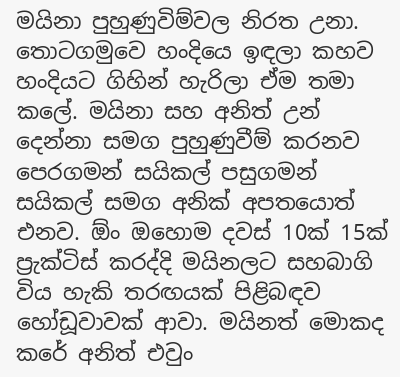මයිනා පුහුණුවිම්වල නිරත උනා. තොටගමුවෙ හංදියෙ ඉඳලා කහව හංදියට ගිහින් හැරිලා ඒම තමා කලේ. මයිනා සහ අනිත් උන් දෙන්නා සමග පුහුණුවීම් කරනව පෙරගමන් සයිකල් පසුගමන් සයිකල් සමග අනික් අපතයොත් එනව. ඕං ඔහොම දවස් 10ක් 15ක් ප්‍රැක්ටිස් කරද්දි මයිනලට සහබාගි විය හැකි තරඟයක් පිළිබඳව හෝඩූවාවක් ආවා. මයිනත් මොකද කරේ අනිත් එවුං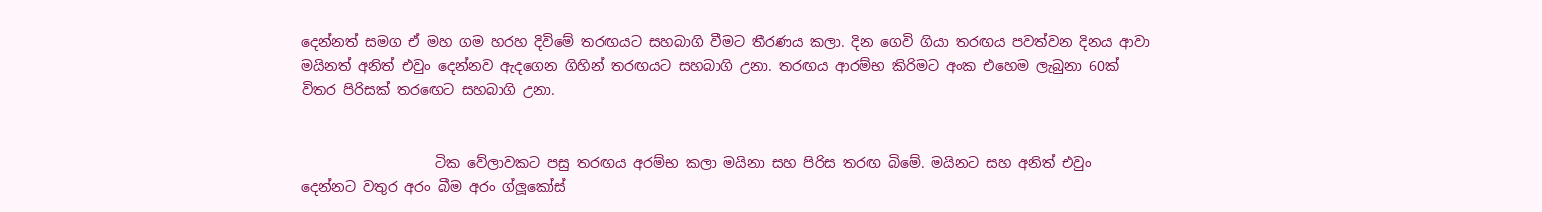දෙන්නත් සමග ඒ මහ ගම හරහ දිවිමේ තරඟයට සහබාගි වීමට තීරණය කලා. දින ගෙවි ගියා තරඟය පවත්වන දිනය ආවා මයිනත් අනිත් එවුං දෙන්නව ඇදගෙන ගිහින් තරඟයට සහබාගි උනා. තරඟය ආරම්භ කිරිමට අංක එහෙම ලැබුනා 60ක් විතර පිරිසක් තරඟෙට සහබාගි උනා.


                   ටික වේලාවකට පසු තරඟය අරම්භ කලා මයිනා සහ පිරිස තරඟ බිමේ. මයිනට සහ අනිත් එවුං දෙන්නට වතුර අරං බීම අරං ග්ලූකෝස්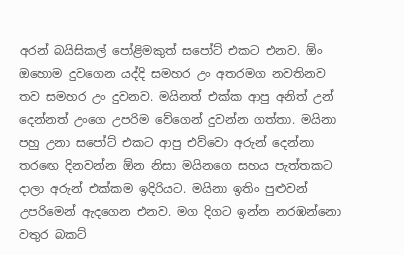අරන් බයිසිකල් පෝළිමකුත් සපෝට් එකට එනව. ඕං ඔහොම දුවගෙන යද්දි සමහර උං අතරමග නවතිනව තව සමහර උං දුවනව. මයිනත් එක්ක ආපු අනිත් උන් දෙන්නත් උංගෙ උපරිම වේගෙන් දුවන්න ගත්තා. මයිනා පහු උනා සපෝට් එකට ආපු එව්වො අරුන් දෙන්නා තරඟෙ දිනවන්න ඕන නිසා මයිනගෙ සහය පැත්තකට දාලා අරුන් එක්කම ඉදිරියට. මයිනා ඉතිං පුළුවන් උපරිමෙන් ඇදගෙන එනව. මග දිගට ඉන්න නරඹන්නො වතුර බකට්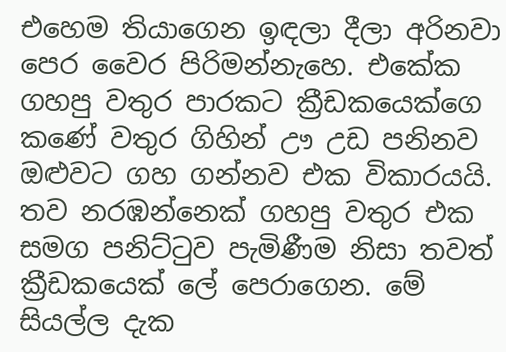එහෙම තියාගෙන ඉඳලා දීලා අරිනවා පෙර වෛර පිරිමන්නැහෙ. එකේක ගහපු වතුර පාරකට ක්‍රීඩකයෙක්ගෙ කණේ වතුර ගිහින් ඌ උඩ පනිනව ඔළුවට ගහ ගන්නව එක විකාරයයි. තව නරඹන්නෙක් ගහපු වතුර එක සමග පනිට්ටුව පැමිණීම නිසා තවත් ක්‍රීඩකයෙක් ලේ පෙරාගෙන. මේ සියල්ල දැක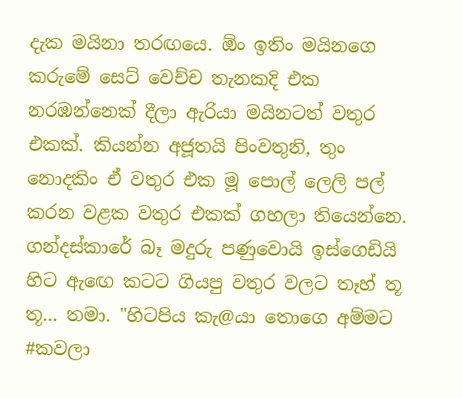දැක මයිනා තරඟයෙ. ඕං ඉතිං මයිනගෙ කරුමේ සෙට් වෙච්ච තැනකදි එක නරඹන්නෙක් දීලා ඇරියා මයිනටත් වතුර එකක්. කියන්න අජූතයි පිංවතුනි, තුං නොදකිං ඒ වතුර එක මූ පොල් ලෙලි පල් කරන වළක වතුර එකක් ගහලා තියෙන්නෙ. ගන්දස්කාරේ බෑ මදුරු පණුවොයි ඉස්ගෙඩියි හිට ඇඟෙ කටට ගියපු වතුර වලට තෑහ් තූ තූ... තමා. "හිටපිය කැ@යා තොගෙ අම්මට #කවලා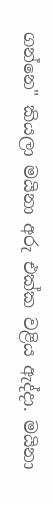ගන්නෙ" කියලා මයිනා අරු එක්ක වළිය ඇද්දා. මයිනා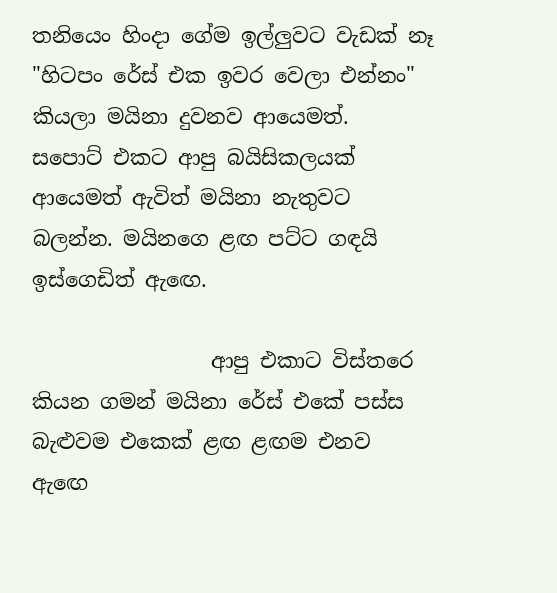තනියෙං හිංදා ගේම ඉල්ලුවට වැඩක් නෑ "හිටපං රේස් එක ඉවර වෙලා එන්නං" කියලා මයිනා දුවනව ආයෙමත්.  සපොට් එකට ආපු බයිසිකලයක් ආයෙමත් ඇවිත් මයිනා නැතුවට බලන්න. මයිනගෙ ළඟ පට්ට ගඳයි ඉස්ගෙඩිත් ඇඟෙ.

                 ආපු එකාට විස්තරෙ කියන ගමන් මයිනා රේස් එකේ පස්ස බැළුවම එකෙක් ළඟ ළඟම එනව ඇඟෙ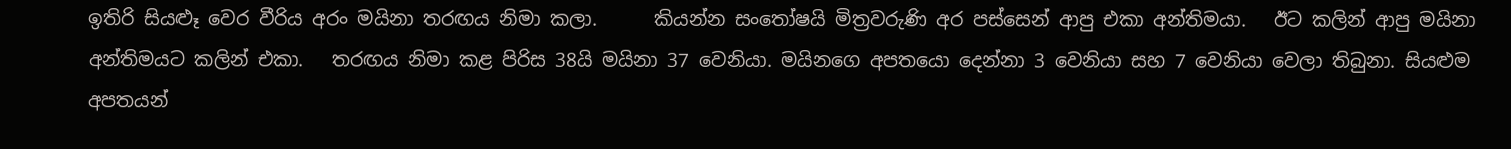ඉතිරි සියළූ වෙර වීරිය අරං මයිනා තරඟය නිමා කලා.      කියන්න සංතෝෂයි මිත්‍රවරුණි අර පස්සෙන් ආපු එකා අන්තිමයා.   ඊට කලින් ආපු මයිනා අන්තිමයට කලින් එකා.   තරඟය නිමා කළ පිරිස 38යි මයිනා 37 වෙනියා. මයිනගෙ අපතයො දෙන්නා 3 වෙනියා සහ 7 වෙනියා වෙලා තිබුනා. සියළුම අපතයන්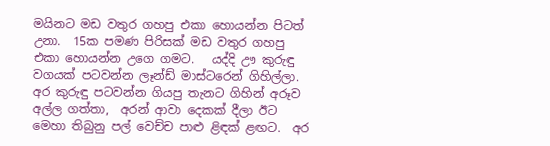මයිනට මඩ වතුර ගහපු එකා හොයන්න පිටත් උනා.  15ක පමණ පිරිසක් මඩ වතුර ගහපු එකා හොයන්න උගෙ ගමට.   යද්දි ඌ කුරුඳු වගයක් පටවන්න ලෑන්ඩ් මාස්ටරෙන් ගිහිල්ලා.   අර කුරුඳු පටවන්න ගියපු තැනට ගිහින් අරූව අල්ල ගත්තා,  අරන් ආවා දෙකක් දීලා ඊට මෙහා තිබුනු පල් වෙච්ච පාළු ළිඳක් ළඟට.  අර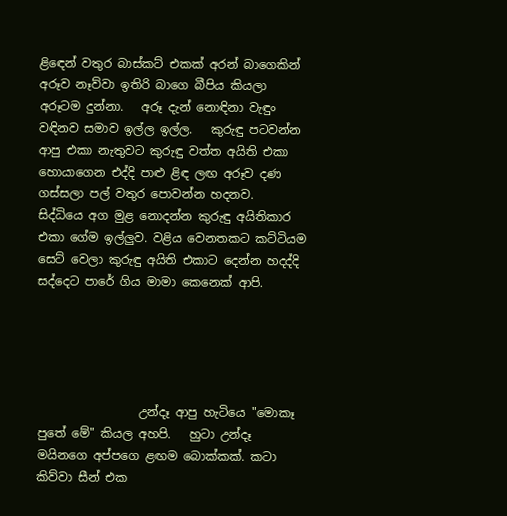ළිඳෙන් වතුර බාස්කට් එකක් අරන් බාගෙකින් අරූව නෑව්වා ඉතිරි බාගෙ බීපිය කියලා අරූටම දුන්නා.   අරූ දැන් නොඳිනා වැඳුං වඳිනව සමාව ඉල්ල ඉල්ල.   කුරුඳු පටවන්න ආපු එකා නැතුවට කුරුඳු වත්ත අයිති එකා හොයාගෙන එද්දි පාළු ළිඳ ලඟ අරූව දණ ගස්සලා පල් වතුර පොවන්න හදනව.   සිද්ධියෙ අග මුළ නොදන්න කුරුඳු අයිතිකාර එකා ගේම ඉල්ලුව. වළිය වෙනතකට කට්ටියම සෙට් වෙලා කුරුඳු අයිති එකාට දෙන්න හදද්දි සද්දෙට පාරේ ගිය මාමා කෙනෙක් ආපි.





                 උන්දෑ ආපු හැටියෙ "මොකෑ පුතේ මේ" කියල අහපි.   හුටා උන්දෑ මයිනගෙ අප්පගෙ ළඟම බොක්කක්. කටා කිව්වා සීන් එක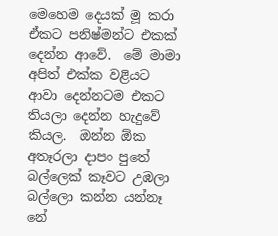මෙහෙම දෙයක් මූ කරා ඒකට පනිෂ්මන්ට එකක් දෙන්න ආවේ.  මේ මාමා අපිත් එක්ක වළියට ආවා දෙන්නටම එකට තියලා දෙන්න හැදුවේ කියල.  ඔන්න ඕක අතෑරලා දාපං පුතේ බල්ලෙක් කෑවට උඹලා බල්ලො කන්න යන්නෑ නේ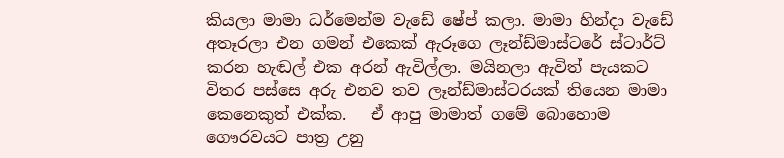කියලා මාමා ධර්මෙන්ම වැඩේ ෂේප් කලා. මාමා හින්දා වැඩේ අතෑරලා එන ගමන් එකෙක් ඇරූගෙ ලෑන්ඩ්මාස්ටරේ ස්ටාර්ට් කරන හැඬල් එක අරන් ඇවිල්ලා. මයිනලා ඇවිත් පැයකට විතර පස්සෙ අරු එනව තව ලෑන්ඩ්මාස්ටරයක් තියෙන මාමා කෙනෙකුත් එක්ක.   ඒ ආපු මාමාත් ගමේ බොහොම ගෞරවයට පාත්‍ර උනු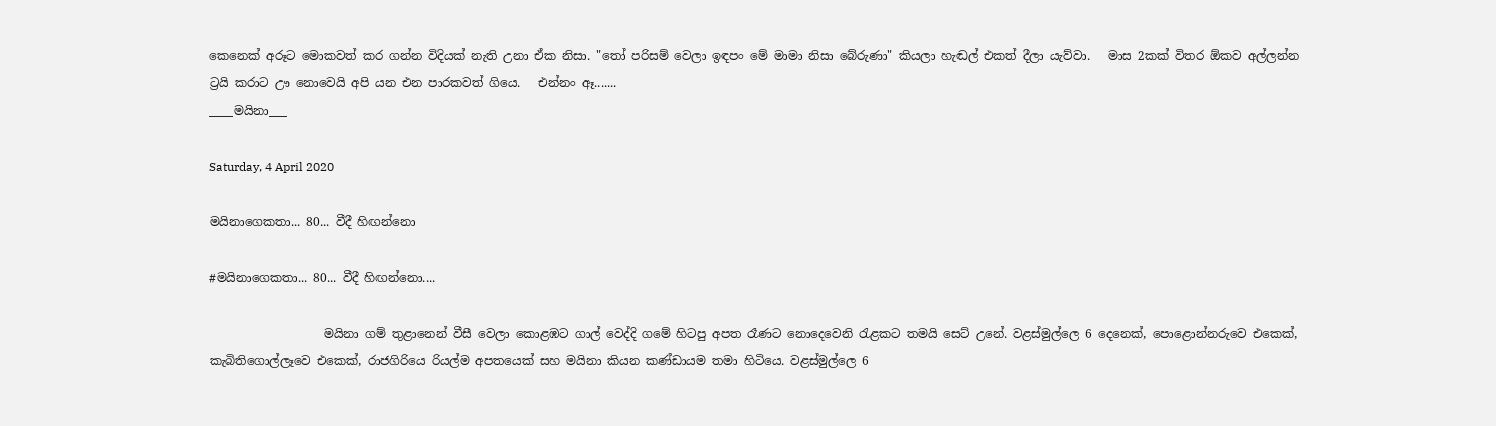කෙනෙක් අරූට මොකවත් කර ගන්න විදියක් නැති උනා ඒක නිසා. "තෝ පරිසම් වෙලා ඉඳපං මේ මාමා නිසා බේරුණා" කියලා හැඬල් එකත් දීලා යැව්වා.   මාස 2කක් විතර ඕකව අල්ලන්න ට්‍රයි කරාට ඌ නොවෙයි අපි යන එන පාරකවත් ගියෙ.   එන්නං ඈ.......
____මයිනා___

Saturday, 4 April 2020

මයිනාගෙකතා... 80... වීදී හිඟන්නො

#මයිනාගෙකතා... 80... වීදී හිඟන්නො....

                   මයිනා ගම් තුළානෙන් වීසී වෙලා කොළඹට ගාල් වෙද්දි ගමේ හිටපු අපත රෑණට නොදෙවෙනි රැළකට තමයි සෙට් උනේ. වළස්මුල්ලෙ 6 දෙනෙක්, පොළොන්නරුවෙ එකෙක්, කැබිතිගොල්ලෑවෙ එකෙක්, රාජගිරියෙ රියල්ම අපතයෙක් සහ මයිනා කියන කණ්ඩායම තමා හිටියෙ. වළස්මුල්ලෙ 6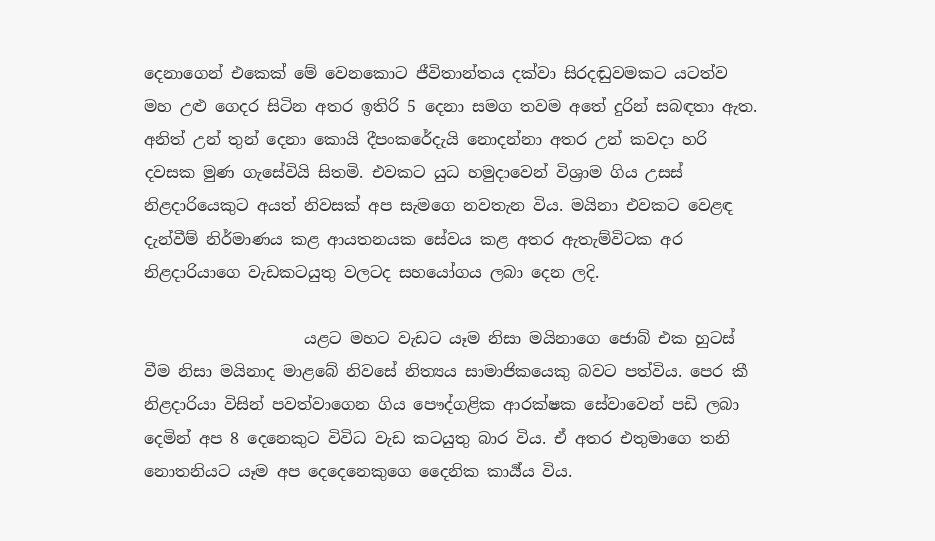දෙනාගෙන් එකෙක් මේ වෙනකොට ජීවිතාන්තය දක්වා සිරදඬුවමකට යටත්ව මහ උළු ගෙදර සිටින අතර ඉතිරි 5 දෙනා සමග තවම අතේ දුරින් සබඳතා ඇත. අනිත් උන් තුන් දෙනා කොයි දීපංකරේදැයි නොදන්නා අතර උන් කවදා හරි දවසක මුණ ගැසේවියි සිතමි. එවකට යුධ හමුදාවෙන් විශ්‍රාම ගිය උසස් නිළදාරියෙකුට අයත් නිවසක් අප සැමගෙ නවතැන විය. මයිනා එවකට වෙළඳ දැන්වීම් නිර්මාණය කළ ආයතනයක සේවය කළ අතර ඇතැම්විටක අර නිළදාරියාගෙ වැඩකටයුතු වලටද සහයෝගය ලබා දෙන ලදි.

                    යළට මහට වැඩට යෑම නිසා මයිනාගෙ ජොබ් එක හුටස් වීම නිසා මයිනාද මාළබේ නිවසේ නිත්‍යය සාමාජිකයෙකු බවට පත්විය. පෙර කී නිළදාරියා විසින් පවත්වාගෙන ගිය පෞද්ගළික ආරක්ෂක සේවාවෙන් පඩි ලබා දෙමින් අප 8 දෙනෙකුට විවිධ වැඩ කටයුතු බාර විය. ඒ අතර එතුමාගෙ තනි නොතනියට යෑම අප දෙදෙනෙකුගෙ දෛනික කාර්‍ය්ය විය.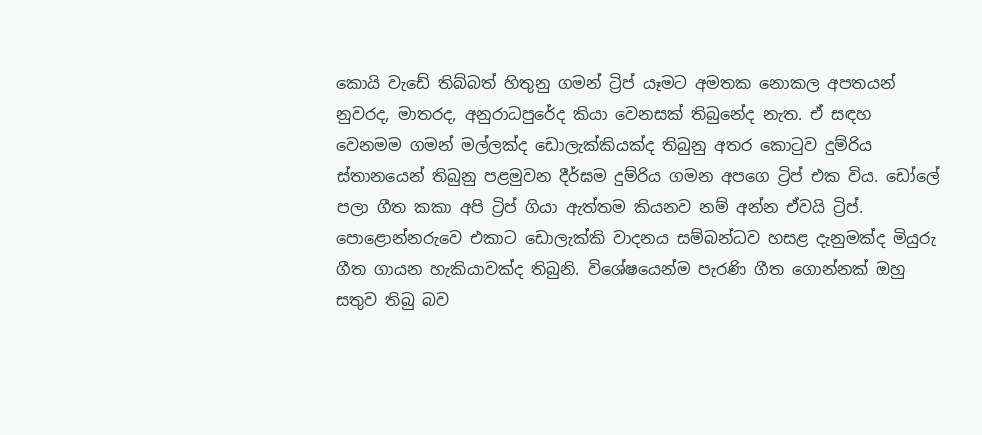කොයි වැඩේ තිබ්බත් හිතුනු ගමන් ට්‍රිප් යෑමට අමතක නොකල අපතයන් නුවරද, මාතරද, අනුරාධපුරේද කියා වෙනසක් තිබුනේද නැත. ඒ සඳහ වෙනමම ගමන් මල්ලක්ද ඩොලැක්කියක්ද තිබුනු අතර කොටුව දුම්රිය ස්තානයෙන් තිබුනු පළමුවන දීර්ඝම දුම්රිය ගමන අපගෙ ට්‍රිප් එක විය. ඩෝලේ පලා ගීත කකා අපි ට්‍රිප් ගියා ඇත්තම කියනව නම් අන්න ඒවයි ට්‍රිප්. පොළොන්නරුවෙ එකාට ඩොලැක්කි වාදනය සම්බන්ධව හසළ දැනුමක්ද මියුරු ගීත ගායන හැකියාවක්ද තිබුනි. විශේෂයෙන්ම පැරණි ගීත ගොන්නක් ඔහු සතුව තිබු බව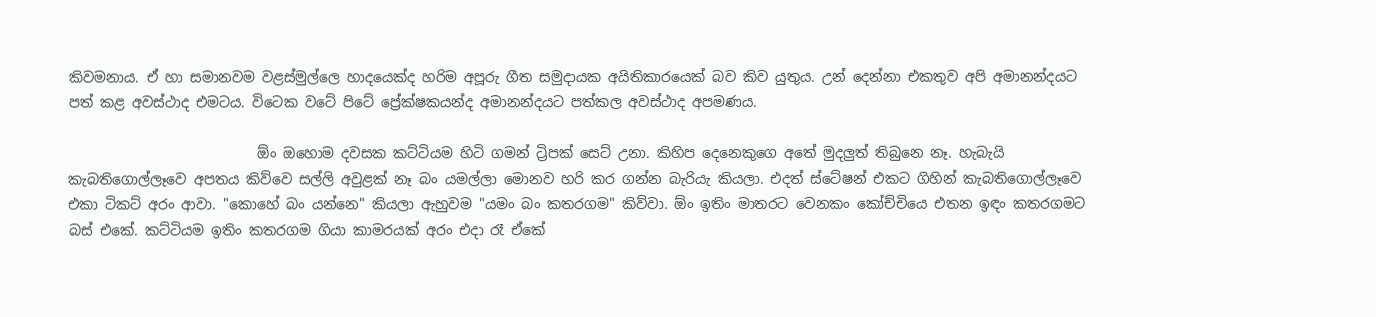කිවමනාය. ඒ හා සමානවම වළස්මුල්ලෙ හාදයෙක්ද හරිම අපූරු ගීත සමුදායක අයිතිකාරයෙක් බව කිව යුතුය. උන් දෙන්නා එකතුව අපි අමානන්දයට පත් කළ අවස්ථාද එමටය. විටෙක වටේ පිටේ ප්‍රේක්ෂකයන්ද අමානන්දයට පත්කල අවස්ථාද අපමණය.

                           ඕං ඔහොම දවසක කට්ටියම හිටි ගමන් ට්‍රිපක් සෙට් උනා. කිහිප දෙනෙකුගෙ අතේ මුදලුත් තිබුනෙ නෑ. හැබැයි කැබතිගොල්ලෑවෙ අපතය කිව්වෙ සල්ලි අවුළක් නෑ බං යමල්ලා මොනව හරි කර ගන්න බැරියැ කියලා. එදත් ස්ටේෂන් එකට ගිහින් කැබතිගොල්ලෑවෙ එකා ටිකට් අරං ආවා. "කොහේ බං යන්නෙ" කියලා ඇහුවම "යමං බං කතරගම" කිව්වා. ඕං ඉතිං මාතරට වෙනකං කෝච්චියෙ එතන ඉඳං කතරගමට බස් එකේ. කට්ටියම ඉතිං කතරගම ගියා කාමරයක් අරං එදා රෑ ඒකේ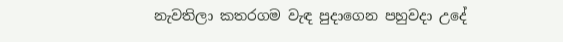නැවතිලා කතරගම වැඳ පුදාගෙන පහුවදා උදේ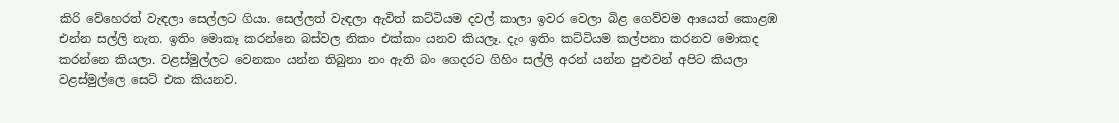කිරි වේහෙරත් වැඳලා සෙල්ලට ගියා. සෙල්ලත් වැඳලා ඇවිත් කට්ටියම දවල් කාලා ඉවර වෙලා බිළ ගෙව්වම ආයෙත් කොළඹ එන්න සල්ලි නැත. ඉතිං මොකෑ කරන්නෙ බස්වල නිකං එක්කං යනව කියලෑ. දැං ඉතිං කට්ටියම කල්පනා කරනව මොකද කරන්නෙ කියලා. වළස්මුල්ලට වෙනකං යන්න තිබුනා නං ඇති බං ගෙදරට ගිහිං සල්ලි අරන් යන්න පුළුවන් අපිට කියලා වළස්මුල්ලෙ සෙට් එක කියනව.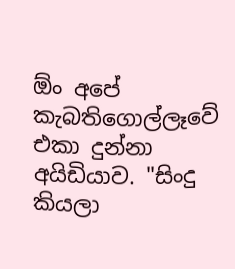ඕං අපේ කැබතිගොල්ලෑවේ එකා දුන්නා අයිඩියාව. "සිංදු කියලා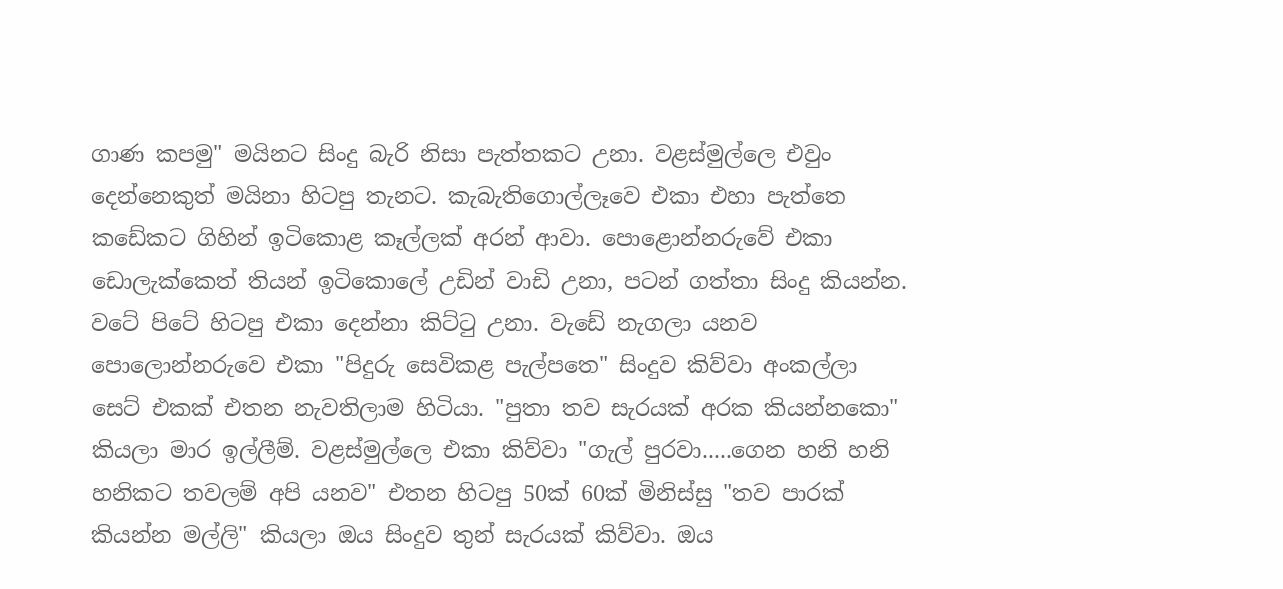ගාණ කපමු" මයිනට සිංදු බැරි නිසා පැත්තකට උනා. වළස්මුල්ලෙ එවුං දෙන්නෙකුත් මයිනා හිටපු තැනට. කැබැතිගොල්ලෑවෙ එකා එහා පැත්තෙ කඩේකට ගිහින් ඉටිකොළ කෑල්ලක් අරන් ආවා. පොළොන්නරුවේ එකා ඩොලැක්කෙත් තියන් ඉටිකොලේ උඩින් වාඩි උනා, පටන් ගත්තා සිංදු කියන්න. වටේ පිටේ හිටපු එකා දෙන්නා කිට්ටු උනා. වැඩේ නැගලා යනව පොලොන්නරුවෙ එකා "පිදුරු සෙවිකළ පැල්පතෙ" සිංදුව කිව්වා අංකල්ලා සෙට් එකක් එතන නැවතිලාම හිටියා. "පුතා තව සැරයක් අරක කියන්නකො" කියලා මාර ඉල්ලීම්. වළස්මුල්ලෙ එකා කිව්වා "ගැල් පුරවා.....ගෙන හනි හනි හනිකට තවලම් අපි යනව" එතන හිටපු 50ක් 60ක් මිනිස්සු "තව පාරක් කියන්න මල්ලි" කියලා ඔය සිංදුව තුන් සැරයක් කිව්වා. ඔය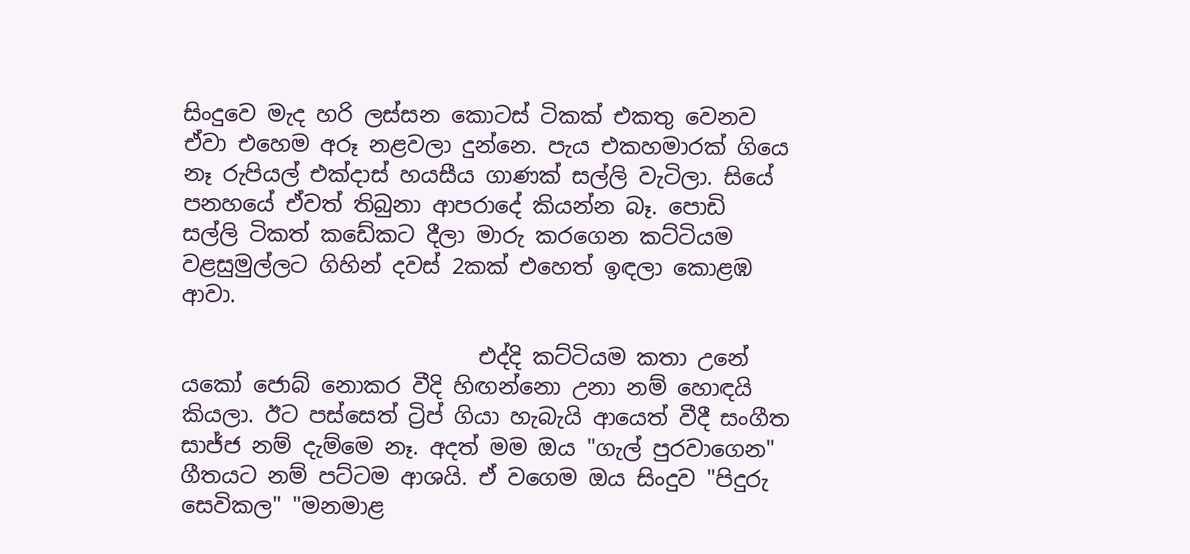සිංදුවෙ මැද හරි ලස්සන කොටස් ටිකක් එකතු වෙනව ඒවා එහෙම අරූ නළවලා දුන්නෙ. පැය එකහමාරක් ගියෙ නෑ රුපියල් එක්දාස් හයසීය ගාණක් සල්ලි වැටිලා. සියේ පනහයේ ඒවත් තිබුනා ආපරාදේ කියන්න බෑ. පොඩි සල්ලි ටිකත් කඩේකට දීලා මාරු කරගෙන කට්ටියම වළසුමුල්ලට ගිහින් දවස් 2කක් එහෙත් ඉඳලා කොළඹ ආවා.

                           එද්දි කට්ටියම කතා උනේ යකෝ ජොබ් නොකර වීදි හිඟන්නො උනා නම් හොඳයි කියලා. ඊට පස්සෙත් ට්‍රිප් ගියා හැබැයි ආයෙත් වීදී සංගීත සාජ්ජ නම් දැම්මෙ නෑ. අදත් මම ඔය "ගැල් පුරවාගෙන" ගීතයට නම් පට්ටම ආශයි. ඒ වගෙම ඔය සිංදුව "පිදුරු සෙවිකල" "මනමාළ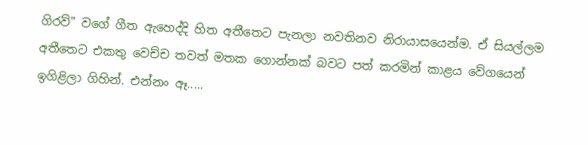ගිරව්" වගේ ගීත ඇහෙද්දි හිත අතීතෙට පැනලා නවතිනව නිරායාසයෙන්ම. ඒ සියල්ලම අතීතෙට එකතු වෙච්ච තවත් මතක ගොන්නක් බවට පත් කරමින් කාළය වේගයෙන් ඉගිළිලා ගිහින්. එන්නං ඈ.....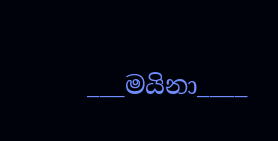___මයිනා____